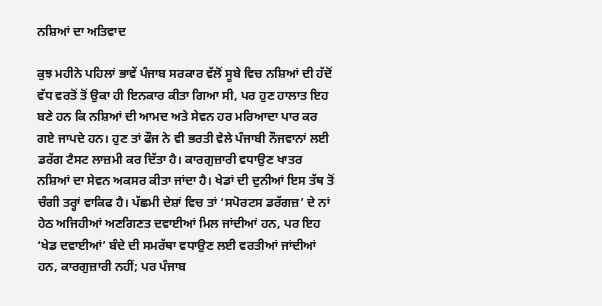ਨਸ਼ਿਆਂ ਦਾ ਅਤਿਵਾਦ

ਕੁਝ ਮਹੀਨੇ ਪਹਿਲਾਂ ਭਾਵੇਂ ਪੰਜਾਬ ਸਰਕਾਰ ਵੱਲੋਂ ਸੂਬੇ ਵਿਚ ਨਸ਼ਿਆਂ ਦੀ ਹੱਦੋਂ ਵੱਧ ਵਰਤੋਂ ਤੋਂ ਉਕਾ ਹੀ ਇਨਕਾਰ ਕੀਤਾ ਗਿਆ ਸੀ, ਪਰ ਹੁਣ ਹਾਲਾਤ ਇਹ ਬਣੇ ਹਨ ਕਿ ਨਸ਼ਿਆਂ ਦੀ ਆਮਦ ਅਤੇ ਸੇਵਨ ਹਰ ਮਰਿਆਦਾ ਪਾਰ ਕਰ ਗਏ ਜਾਪਦੇ ਹਨ। ਹੁਣ ਤਾਂ ਫੌਜ ਨੇ ਵੀ ਭਰਤੀ ਵੇਲੇ ਪੰਜਾਬੀ ਨੌਜਵਾਨਾਂ ਲਈ ਡਰੱਗ ਟੈਸਟ ਲਾਜ਼ਮੀ ਕਰ ਦਿੱਤਾ ਹੈ। ਕਾਰਗੁਜ਼ਾਰੀ ਵਧਾਉਣ ਖਾਤਰ ਨਸ਼ਿਆਂ ਦਾ ਸੇਵਨ ਅਕਸਰ ਕੀਤਾ ਜਾਂਦਾ ਹੈ। ਖੇਡਾਂ ਦੀ ਦੁਨੀਆਂ ਇਸ ਤੱਥ ਤੋਂ ਚੰਗੀ ਤਰ੍ਹਾਂ ਵਾਕਿਫ ਹੈ। ਪੱਛਮੀ ਦੇਸ਼ਾਂ ਵਿਚ ਤਾਂ ‘ਸਪੋਰਟਸ ਡਰੱਗਜ਼’ ਦੇ ਨਾਂ ਹੇਠ ਅਜਿਹੀਆਂ ਅਣਗਿਣਤ ਦਵਾਈਆਂ ਮਿਲ ਜਾਂਦੀਆਂ ਹਨ, ਪਰ ਇਹ ‘ਖੇਡ ਦਵਾਈਆਂ’ ਬੰਦੇ ਦੀ ਸਮਰੱਥਾ ਵਧਾਉਣ ਲਈ ਵਰਤੀਆਂ ਜਾਂਦੀਆਂ ਹਨ, ਕਾਰਗੁਜ਼ਾਰੀ ਨਹੀਂ; ਪਰ ਪੰਜਾਬ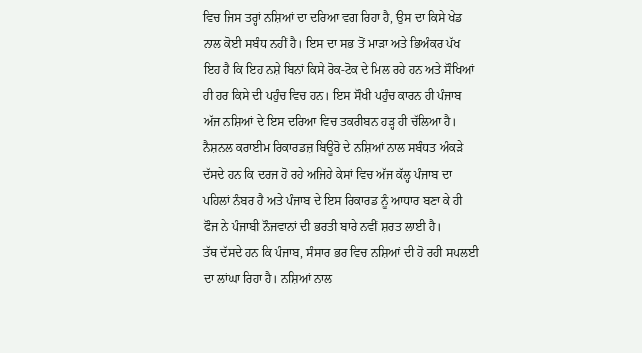ਵਿਚ ਜਿਸ ਤਰ੍ਹਾਂ ਨਸ਼ਿਆਂ ਦਾ ਦਰਿਆ ਵਗ ਰਿਹਾ ਹੈ, ਉਸ ਦਾ ਕਿਸੇ ਖੇਡ ਨਾਲ ਕੋਈ ਸਬੰਧ ਨਹੀਂ ਹੈ। ਇਸ ਦਾ ਸਭ ਤੋਂ ਮਾੜਾ ਅਤੇ ਭਿਅੰਕਰ ਪੱਖ ਇਹ ਹੈ ਕਿ ਇਹ ਨਸ਼ੇ ਬਿਨਾਂ ਕਿਸੇ ਰੋਕ-ਟੋਕ ਦੇ ਮਿਲ ਰਹੇ ਹਨ ਅਤੇ ਸੌਖਿਆਂ ਹੀ ਹਰ ਕਿਸੇ ਦੀ ਪਹੁੰਚ ਵਿਚ ਹਨ। ਇਸ ਸੌਖੀ ਪਹੁੰਚ ਕਾਰਨ ਹੀ ਪੰਜਾਬ ਅੱਜ ਨਸ਼ਿਆਂ ਦੇ ਇਸ ਦਰਿਆ ਵਿਚ ਤਕਰੀਬਨ ਹੜ੍ਹ ਹੀ ਚੱਲਿਆ ਹੈ। ਨੈਸ਼ਨਲ ਕਰਾਈਮ ਰਿਕਾਰਡਜ਼ ਬਿਊਰੋ ਦੇ ਨਸ਼ਿਆਂ ਨਾਲ ਸਬੰਧਤ ਅੰਕੜੇ ਦੱਸਦੇ ਹਨ ਕਿ ਦਰਜ ਹੋ ਰਹੇ ਅਜਿਹੇ ਕੇਸਾਂ ਵਿਚ ਅੱਜ ਕੱਲ੍ਹ ਪੰਜਾਬ ਦਾ ਪਹਿਲਾਂ ਨੰਬਰ ਹੈ ਅਤੇ ਪੰਜਾਬ ਦੇ ਇਸ ਰਿਕਾਰਡ ਨੂੰ ਆਧਾਰ ਬਣਾ ਕੇ ਹੀ ਫੌਜ ਨੇ ਪੰਜਾਬੀ ਨੌਜਵਾਨਾਂ ਦੀ ਭਰਤੀ ਬਾਰੇ ਨਵੀਂ ਸ਼ਰਤ ਲਾਈ ਹੈ।
ਤੱਥ ਦੱਸਦੇ ਹਨ ਕਿ ਪੰਜਾਬ, ਸੰਸਾਰ ਭਰ ਵਿਚ ਨਸ਼ਿਆਂ ਦੀ ਹੋ ਰਹੀ ਸਪਲਈ ਦਾ ਲਾਂਘਾ ਰਿਹਾ ਹੈ। ਨਸ਼ਿਆਂ ਨਾਲ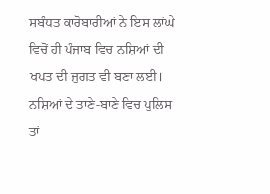ਸਬੰਧਤ ਕਾਰੋਬਾਰੀਆਂ ਨੇ ਇਸ ਲਾਂਘੇ ਵਿਚੋਂ ਹੀ ਪੰਜਾਬ ਵਿਚ ਨਸ਼ਿਆਂ ਦੀ ਖਪਤ ਦੀ ਜੁਗਤ ਵੀ ਬਣਾ ਲਈ। ਨਸ਼ਿਆਂ ਦੇ ਤਾਣੇ-ਬਾਣੇ ਵਿਚ ਪੁਲਿਸ ਤਾਂ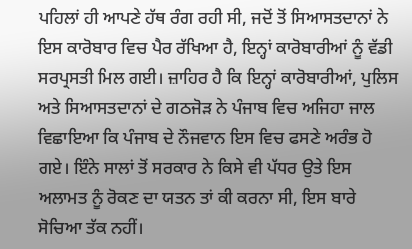ਪਹਿਲਾਂ ਹੀ ਆਪਣੇ ਹੱਥ ਰੰਗ ਰਹੀ ਸੀ, ਜਦੋਂ ਤੋਂ ਸਿਆਸਤਦਾਨਾਂ ਨੇ ਇਸ ਕਾਰੋਬਾਰ ਵਿਚ ਪੈਰ ਰੱਖਿਆ ਹੈ, ਇਨ੍ਹਾਂ ਕਾਰੋਬਾਰੀਆਂ ਨੂੰ ਵੱਡੀ ਸਰਪ੍ਰਸਤੀ ਮਿਲ ਗਈ। ਜ਼ਾਹਿਰ ਹੈ ਕਿ ਇਨ੍ਹਾਂ ਕਾਰੋਬਾਰੀਆਂ, ਪੁਲਿਸ ਅਤੇ ਸਿਆਸਤਦਾਨਾਂ ਦੇ ਗਠਜੋੜ ਨੇ ਪੰਜਾਬ ਵਿਚ ਅਜਿਹਾ ਜਾਲ ਵਿਛਾਇਆ ਕਿ ਪੰਜਾਬ ਦੇ ਨੌਜਵਾਨ ਇਸ ਵਿਚ ਫਸਣੇ ਅਰੰਭ ਹੋ ਗਏ। ਇੰਨੇ ਸਾਲਾਂ ਤੋਂ ਸਰਕਾਰ ਨੇ ਕਿਸੇ ਵੀ ਪੱਧਰ ਉਤੇ ਇਸ ਅਲਾਮਤ ਨੂੰ ਰੋਕਣ ਦਾ ਯਤਨ ਤਾਂ ਕੀ ਕਰਨਾ ਸੀ, ਇਸ ਬਾਰੇ ਸੋਚਿਆ ਤੱਕ ਨਹੀਂ।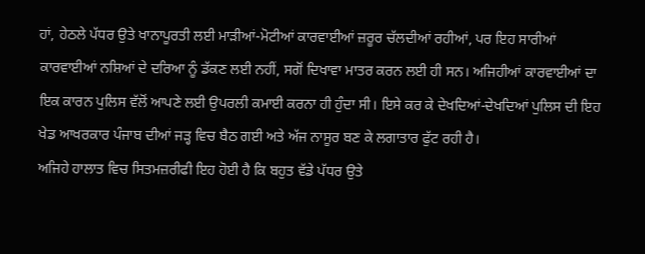ਹਾਂ, ਹੇਠਲੇ ਪੱਧਰ ਉਤੇ ਖਾਨਾਪੂਰਤੀ ਲਈ ਮਾੜੀਆਂ-ਮੋਟੀਆਂ ਕਾਰਵਾਈਆਂ ਜ਼ਰੂਰ ਚੱਲਦੀਆਂ ਰਹੀਆਂ, ਪਰ ਇਹ ਸਾਰੀਆਂ ਕਾਰਵਾਈਆਂ ਨਸ਼ਿਆਂ ਦੇ ਦਰਿਆ ਨੂੰ ਡੱਕਣ ਲਈ ਨਹੀਂ, ਸਗੋਂ ਦਿਖਾਵਾ ਮਾਤਰ ਕਰਨ ਲਈ ਹੀ ਸਨ। ਅਜਿਹੀਆਂ ਕਾਰਵਾਈਆਂ ਦਾ ਇਕ ਕਾਰਨ ਪੁਲਿਸ ਵੱਲੋਂ ਆਪਣੇ ਲਈ ਉਪਰਲੀ ਕਮਾਈ ਕਰਨਾ ਹੀ ਹੁੰਦਾ ਸੀ। ਇਸੇ ਕਰ ਕੇ ਦੇਖਦਿਆਂ-ਦੇਖਦਿਆਂ ਪੁਲਿਸ ਦੀ ਇਹ ਖੇਡ ਆਖਰਕਾਰ ਪੰਜਾਬ ਦੀਆਂ ਜੜ੍ਹ ਵਿਚ ਬੈਠ ਗਈ ਅਤੇ ਅੱਜ ਨਾਸੂਰ ਬਣ ਕੇ ਲਗਾਤਾਰ ਫੁੱਟ ਰਹੀ ਹੈ।
ਅਜਿਹੇ ਹਾਲਾਤ ਵਿਚ ਸਿਤਮਜ਼ਰੀਫੀ ਇਹ ਹੋਈ ਹੈ ਕਿ ਬਹੁਤ ਵੱਡੇ ਪੱਧਰ ਉਤੇ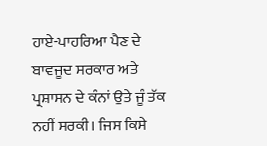ਹਾਏ-ਪਾਹਰਿਆ ਪੈਣ ਦੇ ਬਾਵਜੂਦ ਸਰਕਾਰ ਅਤੇ ਪ੍ਰਸ਼ਾਸਨ ਦੇ ਕੰਨਾਂ ਉਤੇ ਜੂੰ ਤੱਕ ਨਹੀਂ ਸਰਕੀ। ਜਿਸ ਕਿਸੇ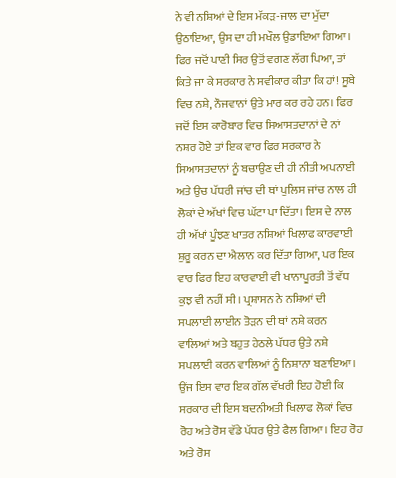ਨੇ ਵੀ ਨਸ਼ਿਆਂ ਦੇ ਇਸ ਮੱਕੜ-ਜਾਲ ਦਾ ਮੁੱਦਾ ਉਠਾਇਆ, ਉਸ ਦਾ ਹੀ ਮਖੌਲ ਉਡਾਇਆ ਗਿਆ। ਫਿਰ ਜਦੋਂ ਪਾਣੀ ਸਿਰ ਉਤੋਂ ਵਗਣ ਲੱਗ ਪਿਆ, ਤਾਂ ਕਿਤੇ ਜਾ ਕੇ ਸਰਕਾਰ ਨੇ ਸਵੀਕਾਰ ਕੀਤਾ ਕਿ ਹਾਂ! ਸੂਬੇ ਵਿਚ ਨਸ਼ੇ, ਨੌਜਵਾਨਾਂ ਉਤੇ ਮਾਰ ਕਰ ਰਹੇ ਹਨ। ਫਿਰ ਜਦੋਂ ਇਸ ਕਾਰੋਬਾਰ ਵਿਚ ਸਿਆਸਤਦਾਨਾਂ ਦੇ ਨਾਂ ਨਸ਼ਰ ਹੋਏ ਤਾਂ ਇਕ ਵਾਰ ਫਿਰ ਸਰਕਾਰ ਨੇ ਸਿਆਸਤਦਾਨਾਂ ਨੂੰ ਬਚਾਉਣ ਦੀ ਹੀ ਨੀਤੀ ਅਪਨਾਈ ਅਤੇ ਉਚ ਪੱਧਰੀ ਜਾਂਚ ਦੀ ਥਾਂ ਪੁਲਿਸ ਜਾਂਚ ਨਾਲ ਹੀ ਲੋਕਾਂ ਦੇ ਅੱਖਾਂ ਵਿਚ ਘੱਟਾ ਪਾ ਦਿੱਤਾ। ਇਸ ਦੇ ਨਾਲ ਹੀ ਅੱਖਾਂ ਪੂੰਝਣ ਖਾਤਰ ਨਸ਼ਿਆਂ ਖਿਲਾਫ ਕਾਰਵਾਈ ਸ਼ੁਰੂ ਕਰਨ ਦਾ ਐਲਾਨ ਕਰ ਦਿੱਤਾ ਗਿਆ, ਪਰ ਇਕ ਵਾਰ ਫਿਰ ਇਹ ਕਾਰਵਾਈ ਵੀ ਖਾਨਾਪੂਰਤੀ ਤੋਂ ਵੱਧ ਕੁਝ ਵੀ ਨਹੀਂ ਸੀ। ਪ੍ਰਸ਼ਾਸਨ ਨੇ ਨਸ਼ਿਆਂ ਦੀ ਸਪਲਾਈ ਲਾਈਨ ਤੋੜਨ ਦੀ ਥਾਂ ਨਸ਼ੇ ਕਰਨ ਵਾਲਿਆਂ ਅਤੇ ਬਹੁਤ ਹੇਠਲੇ ਪੱਧਰ ਉਤੇ ਨਸ਼ੇ ਸਪਲਾਈ ਕਰਨ ਵਾਲਿਆਂ ਨੂੰ ਨਿਸ਼ਾਨਾ ਬਣਾਇਆ। ਉਂਜ ਇਸ ਵਾਰ ਇਕ ਗੱਲ ਵੱਖਰੀ ਇਹ ਹੋਈ ਕਿ ਸਰਕਾਰ ਦੀ ਇਸ ਬਦਨੀਅਤੀ ਖਿਲਾਫ ਲੋਕਾਂ ਵਿਚ ਰੋਹ ਅਤੇ ਰੋਸ ਵੱਡੇ ਪੱਧਰ ਉਤੇ ਫੈਲ ਗਿਆ। ਇਹ ਰੋਹ ਅਤੇ ਰੋਸ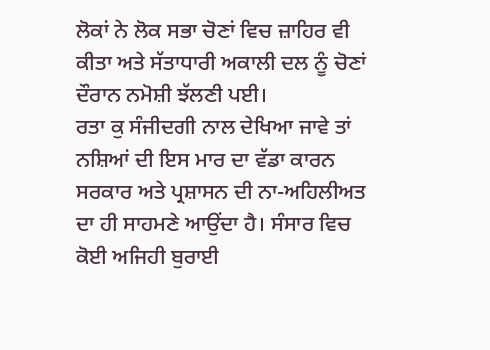ਲੋਕਾਂ ਨੇ ਲੋਕ ਸਭਾ ਚੋਣਾਂ ਵਿਚ ਜ਼ਾਹਿਰ ਵੀ ਕੀਤਾ ਅਤੇ ਸੱਤਾਧਾਰੀ ਅਕਾਲੀ ਦਲ ਨੂੰ ਚੋਣਾਂ ਦੌਰਾਨ ਨਮੋਸ਼ੀ ਝੱਲਣੀ ਪਈ।
ਰਤਾ ਕੁ ਸੰਜੀਦਗੀ ਨਾਲ ਦੇਖਿਆ ਜਾਵੇ ਤਾਂ ਨਸ਼ਿਆਂ ਦੀ ਇਸ ਮਾਰ ਦਾ ਵੱਡਾ ਕਾਰਨ ਸਰਕਾਰ ਅਤੇ ਪ੍ਰਸ਼ਾਸਨ ਦੀ ਨਾ-ਅਹਿਲੀਅਤ ਦਾ ਹੀ ਸਾਹਮਣੇ ਆਉਂਦਾ ਹੈ। ਸੰਸਾਰ ਵਿਚ ਕੋਈ ਅਜਿਹੀ ਬੁਰਾਈ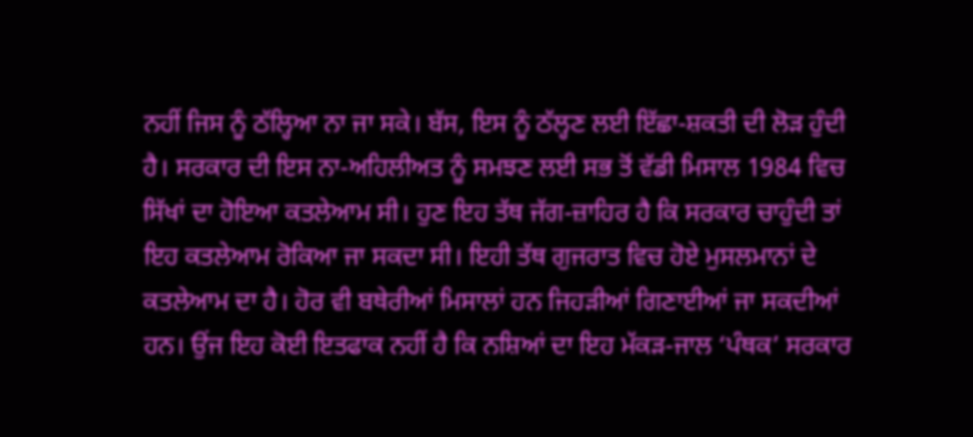ਨਹੀਂ ਜਿਸ ਨੂੰ ਠੱਲ੍ਹਿਆ ਨਾ ਜਾ ਸਕੇ। ਬੱਸ, ਇਸ ਨੂੰ ਠੱਲ੍ਹਣ ਲਈ ਇੱਛਾ-ਸ਼ਕਤੀ ਦੀ ਲੋੜ ਹੁੰਦੀ ਹੈ। ਸਰਕਾਰ ਦੀ ਇਸ ਨਾ-ਅਹਿਲੀਅਤ ਨੂੰ ਸਮਝਣ ਲਈ ਸਭ ਤੋਂ ਵੱਡੀ ਮਿਸਾਲ 1984 ਵਿਚ ਸਿੱਖਾਂ ਦਾ ਹੋਇਆ ਕਤਲੇਆਮ ਸੀ। ਹੁਣ ਇਹ ਤੱਥ ਜੱਗ-ਜ਼ਾਹਿਰ ਹੈ ਕਿ ਸਰਕਾਰ ਚਾਹੁੰਦੀ ਤਾਂ ਇਹ ਕਤਲੇਆਮ ਰੋਕਿਆ ਜਾ ਸਕਦਾ ਸੀ। ਇਹੀ ਤੱਥ ਗੁਜਰਾਤ ਵਿਚ ਹੋਏ ਮੁਸਲਮਾਨਾਂ ਦੇ ਕਤਲੇਆਮ ਦਾ ਹੈ। ਹੋਰ ਵੀ ਬਥੇਰੀਆਂ ਮਿਸਾਲਾਂ ਹਨ ਜਿਹੜੀਆਂ ਗਿਣਾਈਆਂ ਜਾ ਸਕਦੀਆਂ ਹਨ। ਉਂਜ ਇਹ ਕੋਈ ਇਤਫਾਕ ਨਹੀਂ ਹੈ ਕਿ ਨਸ਼ਿਆਂ ਦਾ ਇਹ ਮੱਕੜ-ਜਾਲ ‘ਪੰਥਕ’ ਸਰਕਾਰ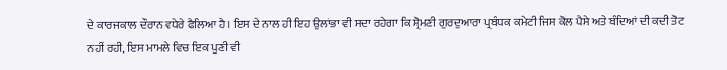ਦੇ ਕਾਰਜਕਾਲ ਦੌਰਾਨ ਵਧੇਰੇ ਫੈਲਿਆ ਹੈ। ਇਸ ਦੇ ਨਾਲ ਹੀ ਇਹ ਉਲਾਂਭਾ ਵੀ ਸਦਾ ਰਹੇਗਾ ਕਿ ਸ਼੍ਰੋਮਣੀ ਗੁਰਦੁਆਰਾ ਪ੍ਰਬੰਧਕ ਕਮੇਟੀ ਜਿਸ ਕੋਲ ਪੈਸੇ ਅਤੇ ਬੰਦਿਆਂ ਦੀ ਕਦੀ ਤੋਟ ਨਹੀਂ ਰਹੀ, ਇਸ ਮਾਮਲੇ ਵਿਚ ਇਕ ਪੂਣੀ ਵੀ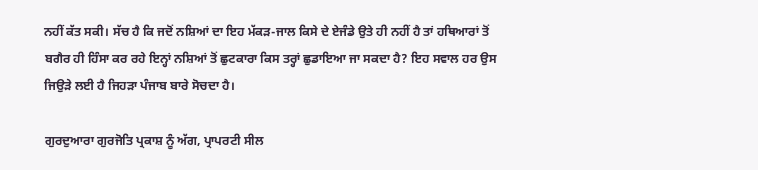ਨਹੀਂ ਕੱਤ ਸਕੀ। ਸੱਚ ਹੈ ਕਿ ਜਦੋਂ ਨਸ਼ਿਆਂ ਦਾ ਇਹ ਮੱਕੜ-ਜਾਲ ਕਿਸੇ ਦੇ ਏਜੰਡੇ ਉਤੇ ਹੀ ਨਹੀਂ ਹੈ ਤਾਂ ਹਥਿਆਰਾਂ ਤੋਂ ਬਗੈਰ ਹੀ ਹਿੰਸਾ ਕਰ ਰਹੇ ਇਨ੍ਹਾਂ ਨਸ਼ਿਆਂ ਤੋਂ ਛੁਟਕਾਰਾ ਕਿਸ ਤਰ੍ਹਾਂ ਛੁਡਾਇਆ ਜਾ ਸਕਦਾ ਹੈ? ਇਹ ਸਵਾਲ ਹਰ ਉਸ ਜਿਉੜੇ ਲਈ ਹੈ ਜਿਹੜਾ ਪੰਜਾਬ ਬਾਰੇ ਸੋਚਦਾ ਹੈ।

ਗੁਰਦੁਆਰਾ ਗੁਰਜੋਤਿ ਪ੍ਰਕਾਸ਼ ਨੂੰ ਅੱਗ, ਪ੍ਰਾਪਰਟੀ ਸੀਲ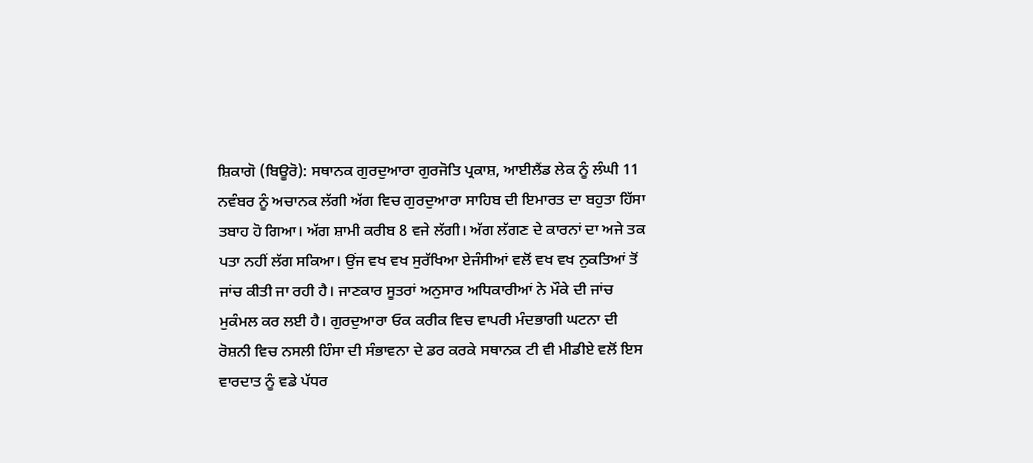ਸ਼ਿਕਾਗੋ (ਬਿਊਰੋ): ਸਥਾਨਕ ਗੁਰਦੁਆਰਾ ਗੁਰਜੋਤਿ ਪ੍ਰਕਾਸ਼, ਆਈਲੈਂਡ ਲੇਕ ਨੂੰ ਲੰਘੀ 11 ਨਵੰਬਰ ਨੂੰ ਅਚਾਨਕ ਲੱਗੀ ਅੱਗ ਵਿਚ ਗੁਰਦੁਆਰਾ ਸਾਹਿਬ ਦੀ ਇਮਾਰਤ ਦਾ ਬਹੁਤਾ ਹਿੱਸਾ ਤਬਾਹ ਹੋ ਗਿਆ। ਅੱਗ ਸ਼ਾਮੀ ਕਰੀਬ 8 ਵਜੇ ਲੱਗੀ। ਅੱਗ ਲੱਗਣ ਦੇ ਕਾਰਨਾਂ ਦਾ ਅਜੇ ਤਕ ਪਤਾ ਨਹੀਂ ਲੱਗ ਸਕਿਆ। ਉਂਜ ਵਖ ਵਖ ਸੁਰੱਖਿਆ ਏਜੰਸੀਆਂ ਵਲੋਂ ਵਖ ਵਖ ਨੁਕਤਿਆਂ ਤੋਂ ਜਾਂਚ ਕੀਤੀ ਜਾ ਰਹੀ ਹੈ। ਜਾਣਕਾਰ ਸੂਤਰਾਂ ਅਨੁਸਾਰ ਅਧਿਕਾਰੀਆਂ ਨੇ ਮੌਕੇ ਦੀ ਜਾਂਚ ਮੁਕੰਮਲ ਕਰ ਲਈ ਹੈ। ਗੁਰਦੁਆਰਾ ਓਕ ਕਰੀਕ ਵਿਚ ਵਾਪਰੀ ਮੰਦਭਾਗੀ ਘਟਨਾ ਦੀ ਰੋਸ਼ਨੀ ਵਿਚ ਨਸਲੀ ਹਿੰਸਾ ਦੀ ਸੰਭਾਵਨਾ ਦੇ ਡਰ ਕਰਕੇ ਸਥਾਨਕ ਟੀ ਵੀ ਮੀਡੀਏ ਵਲੋਂ ਇਸ ਵਾਰਦਾਤ ਨੂੰ ਵਡੇ ਪੱਧਰ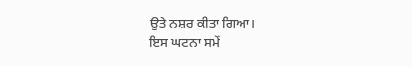ਉਤੇ ਨਸ਼ਰ ਕੀਤਾ ਗਿਆ।
ਇਸ ਘਟਨਾ ਸਮੇਂ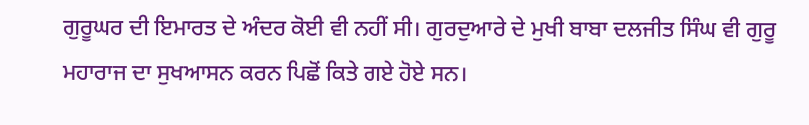ਗੁਰੂਘਰ ਦੀ ਇਮਾਰਤ ਦੇ ਅੰਦਰ ਕੋਈ ਵੀ ਨਹੀਂ ਸੀ। ਗੁਰਦੁਆਰੇ ਦੇ ਮੁਖੀ ਬਾਬਾ ਦਲਜੀਤ ਸਿੰਘ ਵੀ ਗੁਰੂ ਮਹਾਰਾਜ ਦਾ ਸੁਖਆਸਨ ਕਰਨ ਪਿਛੋਂ ਕਿਤੇ ਗਏ ਹੋਏ ਸਨ।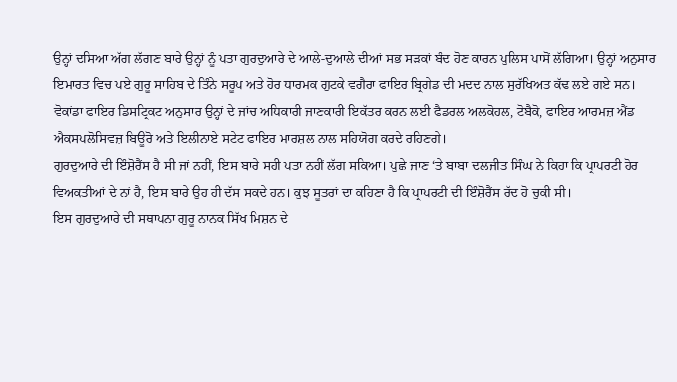ਉਨ੍ਹਾਂ ਦਸਿਆ ਅੱਗ ਲੱਗਣ ਬਾਰੇ ਉਨ੍ਹਾਂ ਨੂੰ ਪਤਾ ਗੁਰਦੁਆਰੇ ਦੇ ਆਲੇ-ਦੁਆਲੇ ਦੀਆਂ ਸਭ ਸੜਕਾਂ ਬੰਦ ਹੋਣ ਕਾਰਨ ਪੁਲਿਸ ਪਾਸੋਂ ਲੱਗਿਆ। ਉਨ੍ਹਾਂ ਅਨੁਸਾਰ ਇਮਾਰਤ ਵਿਚ ਪਏ ਗੁਰੂ ਸਾਹਿਬ ਦੇ ਤਿੰਨੇ ਸਰੂਪ ਅਤੇ ਹੋਰ ਧਾਰਮਕ ਗੁਟਕੇ ਵਗੈਰਾ ਫਾਇਰ ਬ੍ਰਿਗੇਡ ਦੀ ਮਦਦ ਨਾਲ ਸੁਰੱਖਿਅਤ ਕੱਢ ਲਏ ਗਏ ਸਨ।
ਵੋਕਾਂਡਾ ਫਾਇਰ ਡਿਸਟ੍ਰਿਕਟ ਅਨੁਸਾਰ ਉਨ੍ਹਾਂ ਦੇ ਜਾਂਚ ਅਧਿਕਾਰੀ ਜਾਣਕਾਰੀ ਇਕੱਤਰ ਕਰਨ ਲਈ ਫੈਡਰਲ ਅਲਕੋਹਲ, ਟੋਬੈਕੋ, ਫਾਇਰ ਆਰਮਜ਼ ਐਂਡ ਐਕਸਪਲੋਸਿਵਜ਼ ਬਿਊਰੋ ਅਤੇ ਇਲੀਨਾਏ ਸਟੇਟ ਫਾਇਰ ਮਾਰਸ਼ਲ ਨਾਲ ਸਹਿਯੋਗ ਕਰਦੇ ਰਹਿਣਗੇ।
ਗੁਰਦੁਆਰੇ ਦੀ ਇੰਸ਼ੋਰੈਂਸ ਹੈ ਸੀ ਜਾਂ ਨਹੀਂ, ਇਸ ਬਾਰੇ ਸਹੀ ਪਤਾ ਨਹੀਂ ਲੱਗ ਸਕਿਆ। ਪੁਛੇ ਜਾਣ ‘ਤੇ ਬਾਬਾ ਦਲਜੀਤ ਸਿੰਘ ਨੇ ਕਿਹਾ ਕਿ ਪ੍ਰਾਪਰਟੀ ਹੋਰ ਵਿਅਕਤੀਆਂ ਦੇ ਨਾਂ ਹੈ, ਇਸ ਬਾਰੇ ਉਹ ਹੀ ਦੱਸ ਸਕਦੇ ਹਨ। ਕੁਝ ਸੂਤਰਾਂ ਦਾ ਕਹਿਣਾ ਹੈ ਕਿ ਪ੍ਰਾਪਰਟੀ ਦੀ ਇੰਸ਼ੋਰੈਂਸ ਰੱਦ ਹੋ ਚੁਕੀ ਸੀ।
ਇਸ ਗੁਰਦੁਆਰੇ ਦੀ ਸਥਾਪਨਾ ਗੁਰੂ ਨਾਨਕ ਸਿੱਖ ਮਿਸ਼ਨ ਦੇ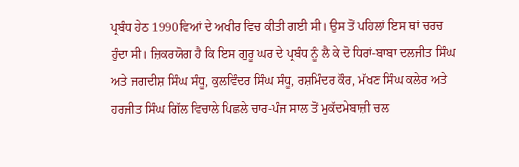ਪ੍ਰਬੰਧ ਹੇਠ 1990ਵਿਆਂ ਦੇ ਅਖੀਰ ਵਿਚ ਕੀਤੀ ਗਈ ਸੀ। ਉਸ ਤੋਂ ਪਹਿਲਾਂ ਇਸ ਥਾਂ ਚਰਚ ਹੁੰਦਾ ਸੀ। ਜ਼ਿਕਰਯੋਗ ਹੈ ਕਿ ਇਸ ਗੁਰੂ ਘਰ ਦੇ ਪ੍ਰਬੰਧ ਨੂੰ ਲੈ ਕੇ ਦੋ ਧਿਰਾਂ-ਬਾਬਾ ਦਲਜੀਤ ਸਿੰਘ ਅਤੇ ਜਗਦੀਸ਼ ਸਿੰਘ ਸੰਧੂ, ਕੁਲਵਿੰਦਰ ਸਿੰਘ ਸੰਧੂ, ਰਸ਼ਮਿੰਦਰ ਕੌਰ, ਮੱਖਣ ਸਿੰਘ ਕਲੇਰ ਅਤੇ ਹਰਜੀਤ ਸਿੰਘ ਗਿੱਲ ਵਿਚਾਲੇ ਪਿਛਲੇ ਚਾਰ-ਪੰਜ ਸਾਲ ਤੋਂ ਮੁਕੱਦਮੇਬਾਜ਼ੀ ਚਲ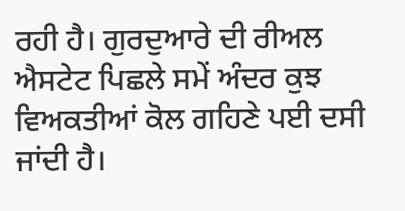ਰਹੀ ਹੈ। ਗੁਰਦੁਆਰੇ ਦੀ ਰੀਅਲ ਐਸਟੇਟ ਪਿਛਲੇ ਸਮੇਂ ਅੰਦਰ ਕੁਝ ਵਿਅਕਤੀਆਂ ਕੋਲ ਗਹਿਣੇ ਪਈ ਦਸੀ ਜਾਂਦੀ ਹੈ।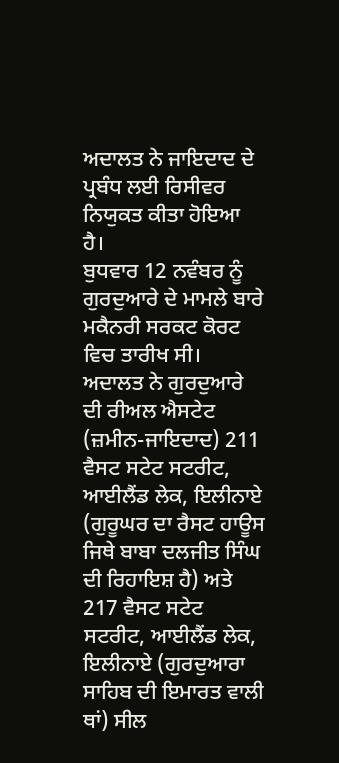ਅਦਾਲਤ ਨੇ ਜਾਇਦਾਦ ਦੇ ਪ੍ਰਬੰਧ ਲਈ ਰਿਸੀਵਰ ਨਿਯੁਕਤ ਕੀਤਾ ਹੋਇਆ ਹੈ।
ਬੁਧਵਾਰ 12 ਨਵੰਬਰ ਨੂੰ ਗੁਰਦੁਆਰੇ ਦੇ ਮਾਮਲੇ ਬਾਰੇ ਮਕੈਨਰੀ ਸਰਕਟ ਕੋਰਟ ਵਿਚ ਤਾਰੀਖ ਸੀ। ਅਦਾਲਤ ਨੇ ਗੁਰਦੁਆਰੇ ਦੀ ਰੀਅਲ ਐਸਟੇਟ (ਜ਼ਮੀਨ-ਜਾਇਦਾਦ) 211 ਵੈਸਟ ਸਟੇਟ ਸਟਰੀਟ, ਆਈਲੈਂਡ ਲੇਕ, ਇਲੀਨਾਏ (ਗੁਰੂਘਰ ਦਾ ਰੈਸਟ ਹਾਊਸ ਜਿਥੇ ਬਾਬਾ ਦਲਜੀਤ ਸਿੰਘ ਦੀ ਰਿਹਾਇਸ਼ ਹੈ) ਅਤੇ 217 ਵੈਸਟ ਸਟੇਟ ਸਟਰੀਟ, ਆਈਲੈਂਡ ਲੇਕ, ਇਲੀਨਾਏ (ਗੁਰਦੁਆਰਾ ਸਾਹਿਬ ਦੀ ਇਮਾਰਤ ਵਾਲੀ ਥਾਂ) ਸੀਲ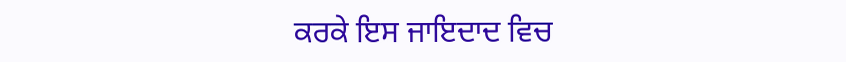ਕਰਕੇ ਇਸ ਜਾਇਦਾਦ ਵਿਚ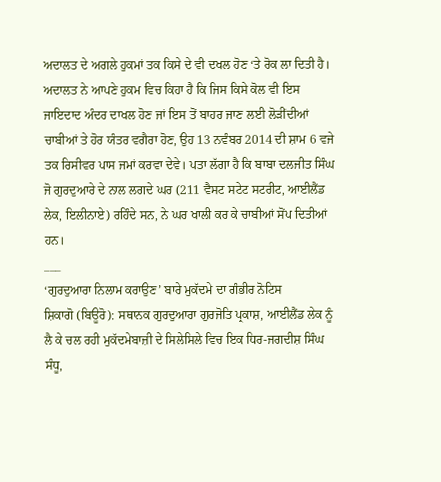ਅਦਾਲਤ ਦੇ ਅਗਲੇ ਹੁਕਮਾਂ ਤਕ ਕਿਸੇ ਦੇ ਵੀ ਦਖਲ ਹੋਣ ‘ਤੇ ਰੋਕ ਲਾ ਦਿਤੀ ਹੈ। ਅਦਾਲਤ ਨੇ ਆਪਣੇ ਹੁਕਮ ਵਿਚ ਕਿਹਾ ਹੈ ਕਿ ਜਿਸ ਕਿਸੇ ਕੋਲ ਵੀ ਇਸ ਜਾਇਦਾਦ ਅੰਦਰ ਦਾਖਲ ਹੋਣ ਜਾਂ ਇਸ ਤੋਂ ਬਾਹਰ ਜਾਣ ਲਈ ਲੋੜੀਂਦੀਆਂ ਚਾਬੀਆਂ ਤੇ ਹੋਰ ਯੰਤਰ ਵਗੈਰਾ ਹੋਣ, ਉਹ 13 ਨਵੰਬਰ 2014 ਦੀ ਸ਼ਾਮ 6 ਵਜੇ ਤਕ ਰਿਸੀਵਰ ਪਾਸ ਜਮਾਂ ਕਰਵਾ ਦੇਵੇ। ਪਤਾ ਲੱਗਾ ਹੈ ਕਿ ਬਾਬਾ ਦਲਜੀਤ ਸਿੰਘ ਜੋ ਗੁਰਦੁਆਰੇ ਦੇ ਨਾਲ ਲਗਦੇ ਘਰ (211 ਵੈਸਟ ਸਟੇਟ ਸਟਰੀਟ, ਆਈਲੈਂਡ ਲੇਕ, ਇਲੀਨਾਏ) ਰਹਿੰਦੇ ਸਨ, ਨੇ ਘਰ ਖਾਲੀ ਕਰ ਕੇ ਚਾਬੀਆਂ ਸੋਂਪ ਦਿਤੀਆਂ ਹਨ।
___
‘ਗੁਰਦੁਆਰਾ ਨਿਲਾਮ ਕਰਾਉਣ’ ਬਾਰੇ ਮੁਕੱਦਮੇ ਦਾ ਗੰਭੀਰ ਨੋਟਿਸ
ਸ਼ਿਕਾਗੋ (ਬਿਊਰੋ): ਸਥਾਨਕ ਗੁਰਦੁਆਰਾ ਗੁਰਜੋਤਿ ਪ੍ਰਕਾਸ਼, ਆਈਲੈਂਡ ਲੇਕ ਨੂੰ ਲੈ ਕੇ ਚਲ ਰਹੀ ਮੁਕੱਦਮੇਬਾਜ਼ੀ ਦੇ ਸਿਲੇਸਿਲੇ ਵਿਚ ਇਕ ਧਿਰ-ਜਗਦੀਸ਼ ਸਿੰਘ ਸੰਧੂ,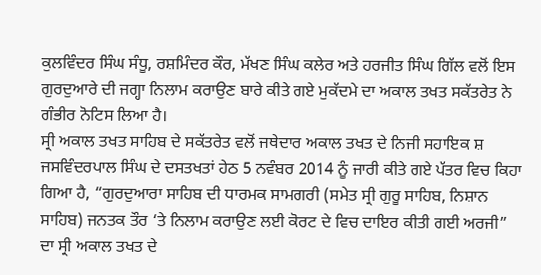ਕੁਲਵਿੰਦਰ ਸਿੰਘ ਸੰਧੂ, ਰਸ਼ਮਿੰਦਰ ਕੌਰ, ਮੱਖਣ ਸਿੰਘ ਕਲੇਰ ਅਤੇ ਹਰਜੀਤ ਸਿੰਘ ਗਿੱਲ ਵਲੋਂ ਇਸ ਗੁਰਦੁਆਰੇ ਦੀ ਜਗ੍ਹਾ ਨਿਲਾਮ ਕਰਾਉਣ ਬਾਰੇ ਕੀਤੇ ਗਏ ਮੁਕੱਦਮੇ ਦਾ ਅਕਾਲ ਤਖਤ ਸਕੱਤਰੇਤ ਨੇ ਗੰਭੀਰ ਨੋਟਿਸ ਲਿਆ ਹੈ।
ਸ੍ਰੀ ਅਕਾਲ ਤਖਤ ਸਾਹਿਬ ਦੇ ਸਕੱਤਰੇਤ ਵਲੋਂ ਜਥੇਦਾਰ ਅਕਾਲ ਤਖਤ ਦੇ ਨਿਜੀ ਸਹਾਇਕ ਸ਼ ਜਸਵਿੰਦਰਪਾਲ ਸਿੰਘ ਦੇ ਦਸਤਖਤਾਂ ਹੇਠ 5 ਨਵੰਬਰ 2014 ਨੂੰ ਜਾਰੀ ਕੀਤੇ ਗਏ ਪੱਤਰ ਵਿਚ ਕਿਹਾ ਗਿਆ ਹੈ, “ਗੁਰਦੁਆਰਾ ਸਾਹਿਬ ਦੀ ਧਾਰਮਕ ਸਾਮਗਰੀ (ਸਮੇਤ ਸ੍ਰੀ ਗੁਰੂ ਸਾਹਿਬ, ਨਿਸ਼ਾਨ ਸਾਹਿਬ) ਜਨਤਕ ਤੌਰ ‘ਤੇ ਨਿਲਾਮ ਕਰਾਉਣ ਲਈ ਕੋਰਟ ਦੇ ਵਿਚ ਦਾਇਰ ਕੀਤੀ ਗਈ ਅਰਜੀ” ਦਾ ਸ੍ਰੀ ਅਕਾਲ ਤਖਤ ਦੇ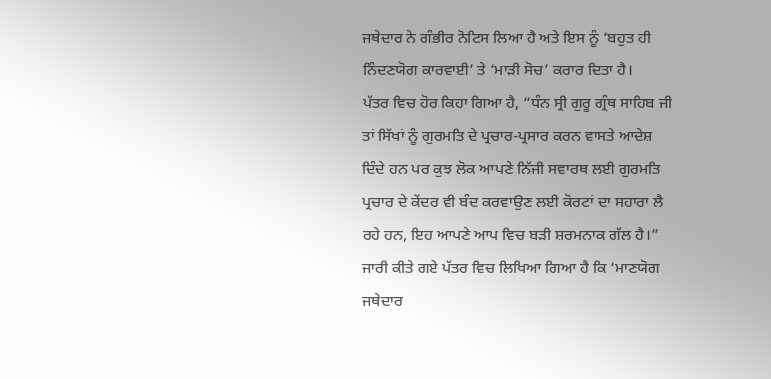ਜਥੇਦਾਰ ਨੇ ਗੰਭੀਰ ਨੋਟਿਸ ਲਿਆ ਹੈ ਅਤੇ ਇਸ ਨੂੰ ‘ਬਹੁਤ ਹੀ ਨਿੰਦਣਯੋਗ ਕਾਰਵਾਈ’ ਤੇ ‘ਮਾੜੀ ਸੋਚ’ ਕਰਾਰ ਦਿਤਾ ਹੈ।
ਪੱਤਰ ਵਿਚ ਹੋਰ ਕਿਹਾ ਗਿਆ ਹੈ, “ਧੰਨ ਸ੍ਰੀ ਗੁਰੂ ਗ੍ਰੰਥ ਸਾਹਿਬ ਜੀ ਤਾਂ ਸਿੱਖਾਂ ਨੂੰ ਗੁਰਮਤਿ ਦੇ ਪ੍ਰਚਾਰ-ਪ੍ਰਸਾਰ ਕਰਨ ਵਾਸਤੇ ਆਦੇਸ਼ ਦਿੰਦੇ ਹਨ ਪਰ ਕੁਝ ਲੋਕ ਆਪਣੇ ਨਿੱਜੀ ਸਵਾਰਥ ਲਈ ਗੁਰਮਤਿ ਪ੍ਰਚਾਰ ਦੇ ਕੇਂਦਰ ਵੀ ਬੰਦ ਕਰਵਾਉਣ ਲਈ ਕੋਰਟਾਂ ਦਾ ਸਹਾਰਾ ਲੈ ਰਹੇ ਹਨ, ਇਹ ਆਪਣੇ ਆਪ ਵਿਚ ਬੜੀ ਸ਼ਰਮਨਾਕ ਗੱਲ ਹੈ।”
ਜਾਰੀ ਕੀਤੇ ਗਏ ਪੱਤਰ ਵਿਚ ਲਿਖਿਆ ਗਿਆ ਹੈ ਕਿ ‘ਮਾਣਯੋਗ ਜਥੇਦਾਰ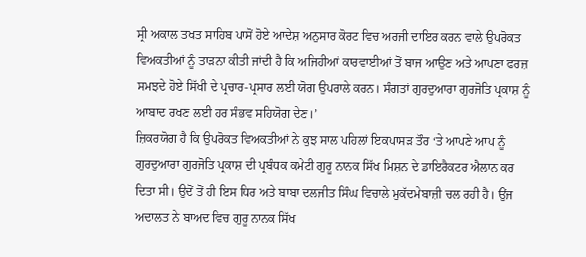ਸ੍ਰੀ ਅਕਾਲ ਤਖਤ ਸਾਹਿਬ ਪਾਸੋਂ ਹੋਏ ਆਦੇਸ਼ ਅਨੁਸਾਰ ਕੋਰਟ ਵਿਚ ਅਰਜੀ ਦਾਇਰ ਕਰਨ ਵਾਲੇ ਉਪਰੋਕਤ ਵਿਅਕਤੀਆਂ ਨੂੰ ਤਾੜਨਾ ਕੀਤੀ ਜਾਂਦੀ ਹੈ ਕਿ ਅਜਿਹੀਆਂ ਕਾਰਵਾਈਆਂ ਤੋਂ ਬਾਜ ਆਉਣ ਅਤੇ ਆਪਣਾ ਫਰਜ਼ ਸਮਝਦੇ ਹੋਏ ਸਿੱਖੀ ਦੇ ਪ੍ਰਚਾਰ-ਪ੍ਰਸਾਰ ਲਈ ਯੋਗ ਉਪਰਾਲੇ ਕਰਨ। ਸੰਗਤਾਂ ਗੁਰਦੁਆਰਾ ਗੁਰਜੋਤਿ ਪ੍ਰਕਾਸ਼ ਨੂੰ ਆਬਾਦ ਰਖਣ ਲਈ ਹਰ ਸੰਭਵ ਸਹਿਯੋਗ ਦੇਣ।’
ਜ਼ਿਕਰਯੋਗ ਹੈ ਕਿ ਉਪਰੋਕਤ ਵਿਅਕਤੀਆਂ ਨੇ ਕੁਝ ਸਾਲ ਪਹਿਲਾਂ ਇਕਪਾਸੜ ਤੌਰ ‘ਤੇ ਆਪਣੇ ਆਪ ਨੂੰ ਗੁਰਦੁਆਰਾ ਗੁਰਜੋਤਿ ਪ੍ਰਕਾਸ਼ ਦੀ ਪ੍ਰਬੰਧਕ ਕਮੇਟੀ ਗੁਰੂ ਨਾਨਕ ਸਿੱਖ ਮਿਸ਼ਨ ਦੇ ਡਾਇਰੈਕਟਰ ਐਲਾਨ ਕਰ ਦਿਤਾ ਸੀ। ਉਦੋਂ ਤੋਂ ਹੀ ਇਸ ਧਿਰ ਅਤੇ ਬਾਬਾ ਦਲਜੀਤ ਸਿੰਘ ਵਿਚਾਲੇ ਮੁਕੱਦਮੇਬਾਜ਼ੀ ਚਲ ਰਹੀ ਹੈ। ਉਂਜ ਅਦਾਲਤ ਨੇ ਬਾਅਦ ਵਿਚ ਗੁਰੂ ਨਾਨਕ ਸਿੱਖ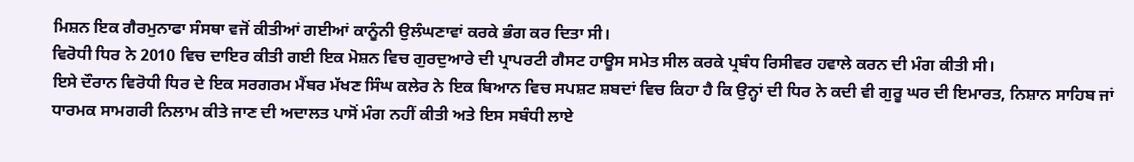ਮਿਸ਼ਨ ਇਕ ਗੈਰਮੁਨਾਫਾ ਸੰਸਥਾ ਵਜੋਂ ਕੀਤੀਆਂ ਗਈਆਂ ਕਾਨੂੰਨੀ ਉਲੰਘਣਾਵਾਂ ਕਰਕੇ ਭੰਗ ਕਰ ਦਿਤਾ ਸੀ।
ਵਿਰੋਧੀ ਧਿਰ ਨੇ 2010 ਵਿਚ ਦਾਇਰ ਕੀਤੀ ਗਈ ਇਕ ਮੋਸ਼ਨ ਵਿਚ ਗੁਰਦੁਆਰੇ ਦੀ ਪ੍ਰਾਪਰਟੀ ਗੈਸਟ ਹਾਊਸ ਸਮੇਤ ਸੀਲ ਕਰਕੇ ਪ੍ਰਬੰਧ ਰਿਸੀਵਰ ਹਵਾਲੇ ਕਰਨ ਦੀ ਮੰਗ ਕੀਤੀ ਸੀ।
ਇਸੇ ਦੌਰਾਨ ਵਿਰੋਧੀ ਧਿਰ ਦੇ ਇਕ ਸਰਗਰਮ ਮੈਂਬਰ ਮੱਖਣ ਸਿੰਘ ਕਲੇਰ ਨੇ ਇਕ ਬਿਆਨ ਵਿਚ ਸਪਸ਼ਟ ਸ਼ਬਦਾਂ ਵਿਚ ਕਿਹਾ ਹੈ ਕਿ ਉਨ੍ਹਾਂ ਦੀ ਧਿਰ ਨੇ ਕਦੀ ਵੀ ਗੁਰੂ ਘਰ ਦੀ ਇਮਾਰਤ, ਨਿਸ਼ਾਨ ਸਾਹਿਬ ਜਾਂ ਧਾਰਮਕ ਸਾਮਗਰੀ ਨਿਲਾਮ ਕੀਤੇ ਜਾਣ ਦੀ ਅਦਾਲਤ ਪਾਸੋਂ ਮੰਗ ਨਹੀਂ ਕੀਤੀ ਅਤੇ ਇਸ ਸਬੰਧੀ ਲਾਏ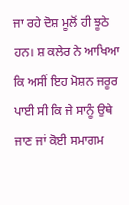ਜਾ ਰਹੇ ਦੋਸ਼ ਮੂਲੋਂ ਹੀ ਝੂਠੇ ਹਨ। ਸ਼ ਕਲੇਰ ਨੇ ਆਖਿਆ ਕਿ ਅਸੀਂ ਇਹ ਮੋਸ਼ਨ ਜਰੂਰ ਪਾਈ ਸੀ ਕਿ ਜੇ ਸਾਨੂੰ ਉਥੇ ਜਾਣ ਜਾਂ ਕੋਈ ਸਮਾਗਮ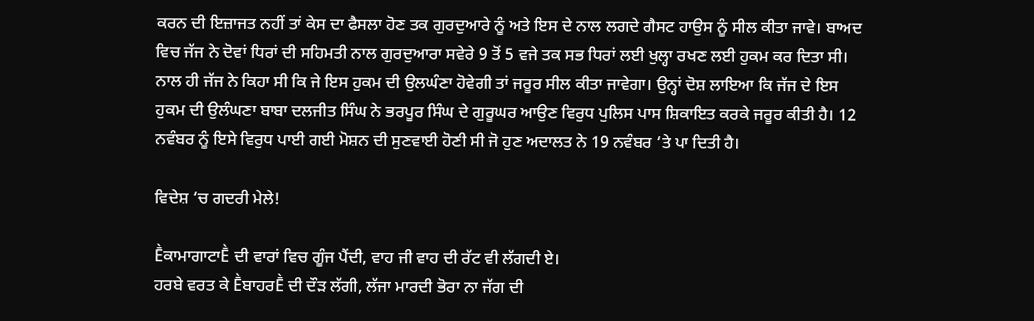ਕਰਨ ਦੀ ਇਜ਼ਾਜਤ ਨਹੀਂ ਤਾਂ ਕੇਸ ਦਾ ਫੈਸਲਾ ਹੋਣ ਤਕ ਗੁਰਦੁਆਰੇ ਨੂੰ ਅਤੇ ਇਸ ਦੇ ਨਾਲ ਲਗਦੇ ਗੈਸਟ ਹਾਉਸ ਨੂੰ ਸੀਲ ਕੀਤਾ ਜਾਵੇ। ਬਾਅਦ ਵਿਚ ਜੱਜ ਨੇ ਦੋਵਾਂ ਧਿਰਾਂ ਦੀ ਸਹਿਮਤੀ ਨਾਲ ਗੁਰਦੁਆਰਾ ਸਵੇਰੇ 9 ਤੋਂ 5 ਵਜੇ ਤਕ ਸਭ ਧਿਰਾਂ ਲਈ ਖੁਲ੍ਹਾ ਰਖਣ ਲਈ ਹੁਕਮ ਕਰ ਦਿਤਾ ਸੀ। ਨਾਲ ਹੀ ਜੱਜ ਨੇ ਕਿਹਾ ਸੀ ਕਿ ਜੇ ਇਸ ਹੁਕਮ ਦੀ ਉਲਘੰਣਾ ਹੋਵੇਗੀ ਤਾਂ ਜਰੂਰ ਸੀਲ ਕੀਤਾ ਜਾਵੇਗਾ। ਉਨ੍ਹਾਂ ਦੋਸ਼ ਲਾਇਆ ਕਿ ਜੱਜ ਦੇ ਇਸ ਹੁਕਮ ਦੀ ਉਲੰਘਣਾ ਬਾਬਾ ਦਲਜੀਤ ਸਿੰਘ ਨੇ ਭਰਪੂਰ ਸਿੰਘ ਦੇ ਗੁਰੂਘਰ ਆਉਣ ਵਿਰੁਧ ਪੁਲਿਸ ਪਾਸ ਸ਼ਿਕਾਇਤ ਕਰਕੇ ਜਰੂਰ ਕੀਤੀ ਹੈ। 12 ਨਵੰਬਰ ਨੂੰ ਇਸੇ ਵਿਰੁਧ ਪਾਈ ਗਈ ਮੋਸ਼ਨ ਦੀ ਸੁਣਵਾਈ ਹੋਣੀ ਸੀ ਜੋ ਹੁਣ ਅਦਾਲਤ ਨੇ 19 ਨਵੰਬਰ ‘ਤੇ ਪਾ ਦਿਤੀ ਹੈ।

ਵਿਦੇਸ਼ ‘ਚ ਗਦਰੀ ਮੇਲੇ!

ḔਕਾਮਾਗਾਟਾḔ ਦੀ ਵਾਰਾਂ ਵਿਚ ਗੂੰਜ ਪੈਂਦੀ, ਵਾਹ ਜੀ ਵਾਹ ਦੀ ਰੱਟ ਵੀ ਲੱਗਦੀ ਏ।
ਹਰਬੇ ਵਰਤ ਕੇ ḔਬਾਹਰḔ ਦੀ ਦੌੜ ਲੱਗੀ, ਲੱਜਾ ਮਾਰਦੀ ਭੋਰਾ ਨਾ ਜੱਗ ਦੀ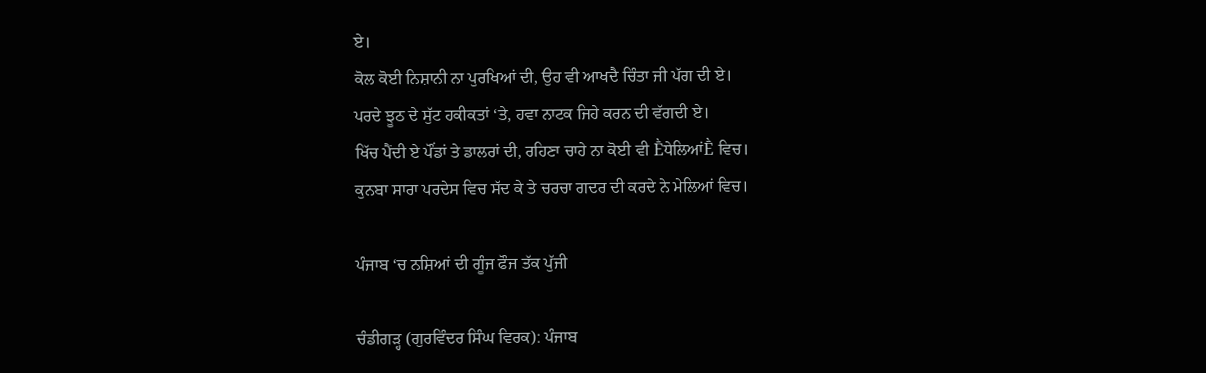ਏ।
ਕੋਲ ਕੋਈ ਨਿਸ਼ਾਨੀ ਨਾ ਪੁਰਖਿਆਂ ਦੀ, ਉਹ ਵੀ ਆਖਦੈ ਚਿੰਤਾ ਜੀ ਪੱਗ ਦੀ ਏ।
ਪਰਦੇ ਝੂਠ ਦੇ ਸੁੱਟ ਹਕੀਕਤਾਂ ‘ਤੇ, ਹਵਾ ਨਾਟਕ ਜਿਹੇ ਕਰਨ ਦੀ ਵੱਗਦੀ ਏ।
ਖਿੱਚ ਪੈਂਦੀ ਏ ਪੌਂਡਾਂ ਤੇ ਡਾਲਰਾਂ ਦੀ, ਰਹਿਣਾ ਚਾਹੇ ਨਾ ਕੋਈ ਵੀ ḔਧੇਲਿਆਂḔ ਵਿਚ।
ਕੁਨਬਾ ਸਾਰਾ ਪਰਦੇਸ ਵਿਚ ਸੱਦ ਕੇ ਤੇ ਚਰਚਾ ਗਦਰ ਦੀ ਕਰਦੇ ਨੇ ਮੇਲਿਆਂ ਵਿਚ।

ਪੰਜਾਬ ‘ਚ ਨਸ਼ਿਆਂ ਦੀ ਗੂੰਜ ਫੌਜ ਤੱਕ ਪੁੱਜੀ

ਚੰਡੀਗੜ੍ਹ (ਗੁਰਵਿੰਦਰ ਸਿੰਘ ਵਿਰਕ): ਪੰਜਾਬ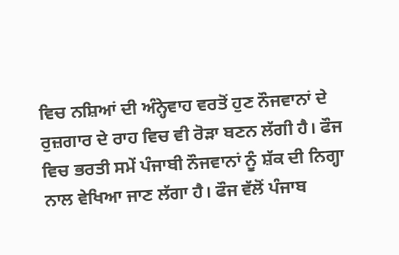ਵਿਚ ਨਸ਼ਿਆਂ ਦੀ ਅੰਨ੍ਹੇਵਾਹ ਵਰਤੋਂ ਹੁਣ ਨੌਜਵਾਨਾਂ ਦੇ ਰੁਜ਼ਗਾਰ ਦੇ ਰਾਹ ਵਿਚ ਵੀ ਰੋੜਾ ਬਣਨ ਲੱਗੀ ਹੈ। ਫੌਜ ਵਿਚ ਭਰਤੀ ਸਮੇਂ ਪੰਜਾਬੀ ਨੌਜਵਾਨਾਂ ਨੂੰ ਸ਼ੱਕ ਦੀ ਨਿਗ੍ਹਾ ਨਾਲ ਵੇਖਿਆ ਜਾਣ ਲੱਗਾ ਹੈ। ਫੌਜ ਵੱਲੋਂ ਪੰਜਾਬ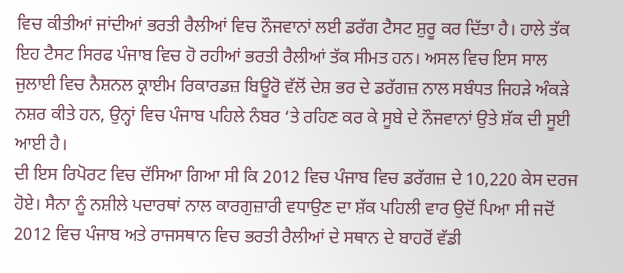ਵਿਚ ਕੀਤੀਆਂ ਜਾਂਦੀਆਂ ਭਰਤੀ ਰੈਲੀਆਂ ਵਿਚ ਨੌਜਵਾਨਾਂ ਲਈ ਡਰੱਗ ਟੈਸਟ ਸ਼ੁਰੂ ਕਰ ਦਿੱਤਾ ਹੈ। ਹਾਲੇ ਤੱਕ ਇਹ ਟੈਸਟ ਸਿਰਫ ਪੰਜਾਬ ਵਿਚ ਹੋ ਰਹੀਆਂ ਭਰਤੀ ਰੈਲੀਆਂ ਤੱਕ ਸੀਮਤ ਹਨ। ਅਸਲ ਵਿਚ ਇਸ ਸਾਲ ਜੁਲਾਈ ਵਿਚ ਨੈਸ਼ਨਲ ਕ੍ਰਾਈਮ ਰਿਕਾਰਡਜ਼ ਬਿਊਰੋ ਵੱਲੋਂ ਦੇਸ਼ ਭਰ ਦੇ ਡਰੱਗਜ਼ ਨਾਲ ਸਬੰਧਤ ਜਿਹੜੇ ਅੰਕੜੇ ਨਸ਼ਰ ਕੀਤੇ ਹਨ, ਉਨ੍ਹਾਂ ਵਿਚ ਪੰਜਾਬ ਪਹਿਲੇ ਨੰਬਰ ‘ਤੇ ਰਹਿਣ ਕਰ ਕੇ ਸੂਬੇ ਦੇ ਨੌਜਵਾਨਾਂ ਉਤੇ ਸ਼ੱਕ ਦੀ ਸੂਈ ਆਈ ਹੈ।
ਦੀ ਇਸ ਰਿਪੋਰਟ ਵਿਚ ਦੱਸਿਆ ਗਿਆ ਸੀ ਕਿ 2012 ਵਿਚ ਪੰਜਾਬ ਵਿਚ ਡਰੱਗਜ਼ ਦੇ 10,220 ਕੇਸ ਦਰਜ ਹੋਏ। ਸੈਨਾ ਨੂੰ ਨਸ਼ੀਲੇ ਪਦਾਰਥਾਂ ਨਾਲ ਕਾਰਗੁਜ਼ਾਰੀ ਵਧਾਉਣ ਦਾ ਸ਼ੱਕ ਪਹਿਲੀ ਵਾਰ ਉਦੋਂ ਪਿਆ ਸੀ ਜਦੋਂ 2012 ਵਿਚ ਪੰਜਾਬ ਅਤੇ ਰਾਜਸਥਾਨ ਵਿਚ ਭਰਤੀ ਰੈਲੀਆਂ ਦੇ ਸਥਾਨ ਦੇ ਬਾਹਰੋਂ ਵੱਡੀ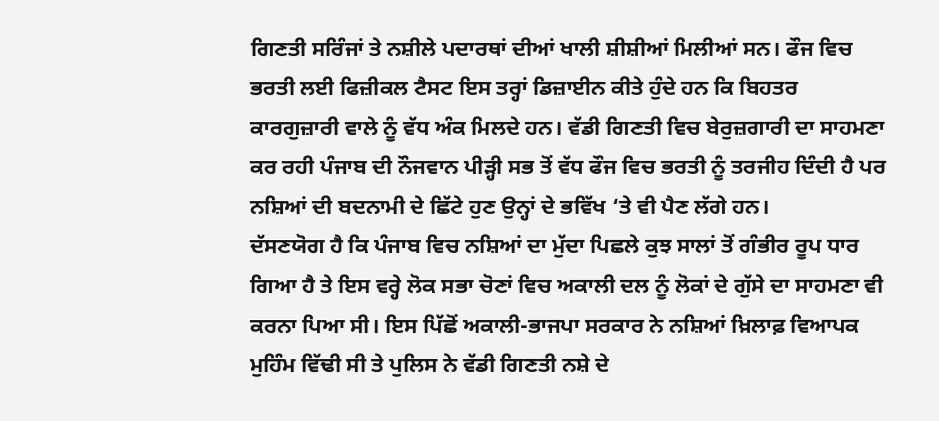ਗਿਣਤੀ ਸਰਿੰਜਾਂ ਤੇ ਨਸ਼ੀਲੇ ਪਦਾਰਥਾਂ ਦੀਆਂ ਖਾਲੀ ਸ਼ੀਸ਼ੀਆਂ ਮਿਲੀਆਂ ਸਨ। ਫੌਜ ਵਿਚ ਭਰਤੀ ਲਈ ਫਿਜ਼ੀਕਲ ਟੈਸਟ ਇਸ ਤਰ੍ਹਾਂ ਡਿਜ਼ਾਈਨ ਕੀਤੇ ਹੁੰਦੇ ਹਨ ਕਿ ਬਿਹਤਰ ਕਾਰਗੁਜ਼ਾਰੀ ਵਾਲੇ ਨੂੰ ਵੱਧ ਅੰਕ ਮਿਲਦੇ ਹਨ। ਵੱਡੀ ਗਿਣਤੀ ਵਿਚ ਬੇਰੁਜ਼ਗਾਰੀ ਦਾ ਸਾਹਮਣਾ ਕਰ ਰਹੀ ਪੰਜਾਬ ਦੀ ਨੌਜਵਾਨ ਪੀੜ੍ਹੀ ਸਭ ਤੋਂ ਵੱਧ ਫੌਜ ਵਿਚ ਭਰਤੀ ਨੂੰ ਤਰਜੀਹ ਦਿੰਦੀ ਹੈ ਪਰ ਨਸ਼ਿਆਂ ਦੀ ਬਦਨਾਮੀ ਦੇ ਛਿੱਟੇ ਹੁਣ ਉਨ੍ਹਾਂ ਦੇ ਭਵਿੱਖ ‘ਤੇ ਵੀ ਪੈਣ ਲੱਗੇ ਹਨ।
ਦੱਸਣਯੋਗ ਹੈ ਕਿ ਪੰਜਾਬ ਵਿਚ ਨਸ਼ਿਆਂ ਦਾ ਮੁੱਦਾ ਪਿਛਲੇ ਕੁਝ ਸਾਲਾਂ ਤੋਂ ਗੰਭੀਰ ਰੂਪ ਧਾਰ ਗਿਆ ਹੈ ਤੇ ਇਸ ਵਰ੍ਹੇ ਲੋਕ ਸਭਾ ਚੋਣਾਂ ਵਿਚ ਅਕਾਲੀ ਦਲ ਨੂੰ ਲੋਕਾਂ ਦੇ ਗੁੱਸੇ ਦਾ ਸਾਹਮਣਾ ਵੀ ਕਰਨਾ ਪਿਆ ਸੀ। ਇਸ ਪਿੱਛੋਂ ਅਕਾਲੀ-ਭਾਜਪਾ ਸਰਕਾਰ ਨੇ ਨਸ਼ਿਆਂ ਖ਼ਿਲਾਫ਼ ਵਿਆਪਕ ਮੁਹਿੰਮ ਵਿੱਢੀ ਸੀ ਤੇ ਪੁਲਿਸ ਨੇ ਵੱਡੀ ਗਿਣਤੀ ਨਸ਼ੇ ਦੇ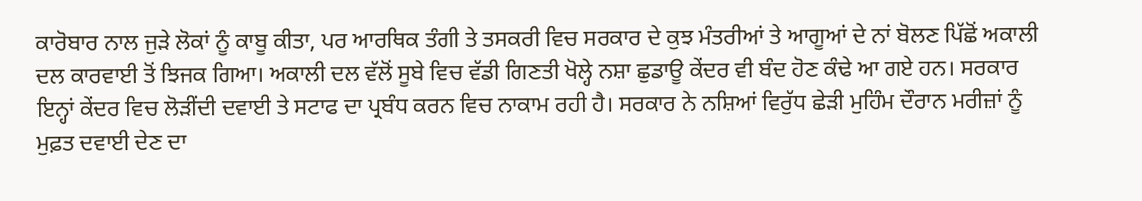ਕਾਰੋਬਾਰ ਨਾਲ ਜੁੜੇ ਲੋਕਾਂ ਨੂੰ ਕਾਬੂ ਕੀਤਾ, ਪਰ ਆਰਥਿਕ ਤੰਗੀ ਤੇ ਤਸਕਰੀ ਵਿਚ ਸਰਕਾਰ ਦੇ ਕੁਝ ਮੰਤਰੀਆਂ ਤੇ ਆਗੂਆਂ ਦੇ ਨਾਂ ਬੋਲਣ ਪਿੱਛੋਂ ਅਕਾਲੀ ਦਲ ਕਾਰਵਾਈ ਤੋਂ ਝਿਜਕ ਗਿਆ। ਅਕਾਲੀ ਦਲ ਵੱਲੋਂ ਸੂਬੇ ਵਿਚ ਵੱਡੀ ਗਿਣਤੀ ਖੋਲ੍ਹੇ ਨਸ਼ਾ ਛੁਡਾਊ ਕੇਂਦਰ ਵੀ ਬੰਦ ਹੋਣ ਕੰਢੇ ਆ ਗਏ ਹਨ। ਸਰਕਾਰ ਇਨ੍ਹਾਂ ਕੇਂਦਰ ਵਿਚ ਲੋੜੀਂਦੀ ਦਵਾਈ ਤੇ ਸਟਾਫ ਦਾ ਪ੍ਰਬੰਧ ਕਰਨ ਵਿਚ ਨਾਕਾਮ ਰਹੀ ਹੈ। ਸਰਕਾਰ ਨੇ ਨਸ਼ਿਆਂ ਵਿਰੁੱਧ ਛੇੜੀ ਮੁਹਿੰਮ ਦੌਰਾਨ ਮਰੀਜ਼ਾਂ ਨੂੰ ਮੁਫ਼ਤ ਦਵਾਈ ਦੇਣ ਦਾ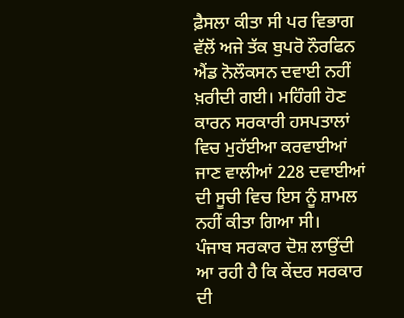ਫ਼ੈਸਲਾ ਕੀਤਾ ਸੀ ਪਰ ਵਿਭਾਗ ਵੱਲੋਂ ਅਜੇ ਤੱਕ ਬੁਪਰੋ ਨੌਰਫਿਨ ਐਂਡ ਨੋਲੌਕਸਨ ਦਵਾਈ ਨਹੀਂ ਖ਼ਰੀਦੀ ਗਈ। ਮਹਿੰਗੀ ਹੋਣ ਕਾਰਨ ਸਰਕਾਰੀ ਹਸਪਤਾਲਾਂ ਵਿਚ ਮੁਹੱਈਆ ਕਰਵਾਈਆਂ ਜਾਣ ਵਾਲੀਆਂ 228 ਦਵਾਈਆਂ ਦੀ ਸੂਚੀ ਵਿਚ ਇਸ ਨੂੰ ਸ਼ਾਮਲ ਨਹੀਂ ਕੀਤਾ ਗਿਆ ਸੀ।
ਪੰਜਾਬ ਸਰਕਾਰ ਦੋਸ਼ ਲਾਉਂਦੀ ਆ ਰਹੀ ਹੈ ਕਿ ਕੇਂਦਰ ਸਰਕਾਰ ਦੀ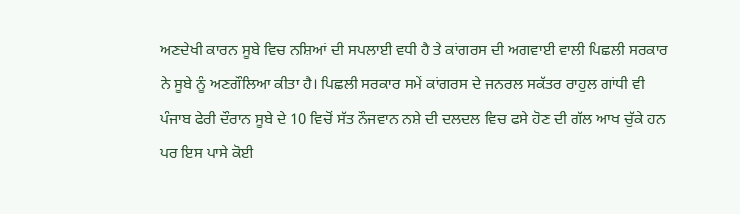ਅਣਦੇਖੀ ਕਾਰਨ ਸੂਬੇ ਵਿਚ ਨਸ਼ਿਆਂ ਦੀ ਸਪਲਾਈ ਵਧੀ ਹੈ ਤੇ ਕਾਂਗਰਸ ਦੀ ਅਗਵਾਈ ਵਾਲੀ ਪਿਛਲੀ ਸਰਕਾਰ ਨੇ ਸੂਬੇ ਨੂੰ ਅਣਗੌਲਿਆ ਕੀਤਾ ਹੈ। ਪਿਛਲੀ ਸਰਕਾਰ ਸਮੇਂ ਕਾਂਗਰਸ ਦੇ ਜਨਰਲ ਸਕੱਤਰ ਰਾਹੁਲ ਗਾਂਧੀ ਵੀ ਪੰਜਾਬ ਫੇਰੀ ਦੌਰਾਨ ਸੂਬੇ ਦੇ 10 ਵਿਚੋਂ ਸੱਤ ਨੌਜਵਾਨ ਨਸ਼ੇ ਦੀ ਦਲਦਲ ਵਿਚ ਫਸੇ ਹੋਣ ਦੀ ਗੱਲ ਆਖ ਚੁੱਕੇ ਹਨ ਪਰ ਇਸ ਪਾਸੇ ਕੋਈ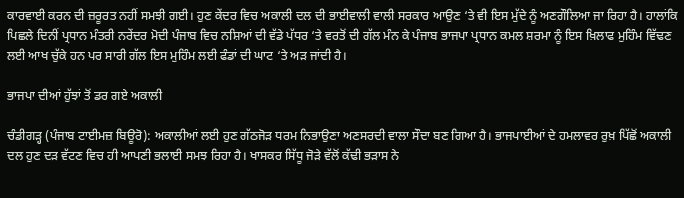ਕਾਰਵਾਈ ਕਰਨ ਦੀ ਜ਼ਰੂਰਤ ਨਹੀਂ ਸਮਝੀ ਗਈ। ਹੁਣ ਕੇਂਦਰ ਵਿਚ ਅਕਾਲੀ ਦਲ ਦੀ ਭਾਈਵਾਲੀ ਵਾਲੀ ਸਰਕਾਰ ਆਉਣ ‘ਤੇ ਵੀ ਇਸ ਮੁੱਦੇ ਨੂੰ ਅਣਗੌਲਿਆ ਜਾ ਰਿਹਾ ਹੈ। ਹਾਲਾਂਕਿ ਪਿਛਲੇ ਦਿਨੀਂ ਪ੍ਰਧਾਨ ਮੰਤਰੀ ਨਰੇਂਦਰ ਮੋਦੀ ਪੰਜਾਬ ਵਿਚ ਨਸ਼ਿਆਂ ਦੀ ਵੱਡੇ ਪੱਧਰ ‘ਤੇ ਵਰਤੋਂ ਦੀ ਗੱਲ ਮੰਨ ਕੇ ਪੰਜਾਬ ਭਾਜਪਾ ਪ੍ਰਧਾਨ ਕਮਲ ਸ਼ਰਮਾ ਨੂੰ ਇਸ ਖ਼ਿਲਾਫ ਮੁਹਿੰਮ ਵਿੱਢਣ ਲਈ ਆਖ ਚੁੱਕੇ ਹਨ ਪਰ ਸਾਰੀ ਗੱਲ ਇਸ ਮੁਹਿੰਮ ਲਈ ਫੰਡਾਂ ਦੀ ਘਾਟ ‘ਤੇ ਅੜ ਜਾਂਦੀ ਹੈ।

ਭਾਜਪਾ ਦੀਆਂ ਹੁੱਝਾਂ ਤੋਂ ਡਰ ਗਏ ਅਕਾਲੀ

ਚੰਡੀਗੜ੍ਹ (ਪੰਜਾਬ ਟਾਈਮਜ਼ ਬਿਊਰੋ): ਅਕਾਲੀਆਂ ਲਈ ਹੁਣ ਗੱਠਜੋੜ ਧਰਮ ਨਿਭਾਉਣਾ ਅਣਸਰਦੀ ਵਾਲਾ ਸੌਦਾ ਬਣ ਗਿਆ ਹੈ। ਭਾਜਪਾਈਆਂ ਦੇ ਹਮਲਾਵਰ ਰੁਖ਼ ਪਿੱਛੋਂ ਅਕਾਲੀ ਦਲ ਹੁਣ ਦੜ ਵੱਟਣ ਵਿਚ ਹੀ ਆਪਣੀ ਭਲਾਈ ਸਮਝ ਰਿਹਾ ਹੈ। ਖਾਸਕਰ ਸਿੱਧੂ ਜੋੜੇ ਵੱਲੋਂ ਕੱਢੀ ਭੜਾਸ ਨੇ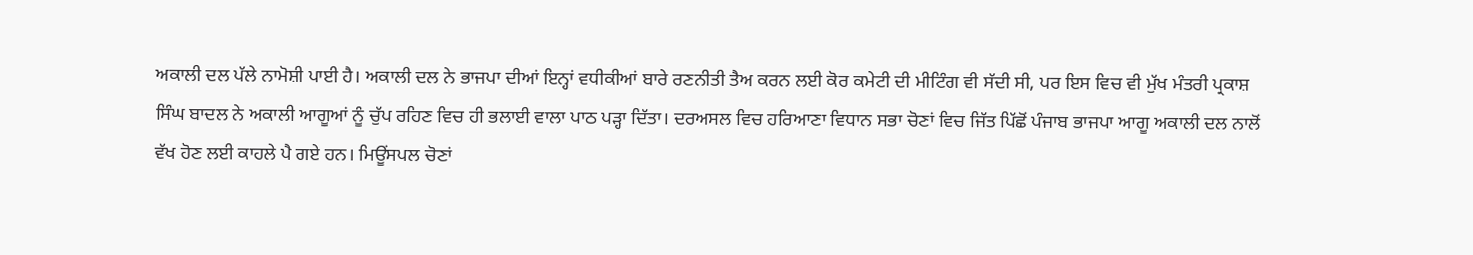ਅਕਾਲੀ ਦਲ ਪੱਲੇ ਨਾਮੋਸ਼ੀ ਪਾਈ ਹੈ। ਅਕਾਲੀ ਦਲ ਨੇ ਭਾਜਪਾ ਦੀਆਂ ਇਨ੍ਹਾਂ ਵਧੀਕੀਆਂ ਬਾਰੇ ਰਣਨੀਤੀ ਤੈਅ ਕਰਨ ਲਈ ਕੋਰ ਕਮੇਟੀ ਦੀ ਮੀਟਿੰਗ ਵੀ ਸੱਦੀ ਸੀ, ਪਰ ਇਸ ਵਿਚ ਵੀ ਮੁੱਖ ਮੰਤਰੀ ਪ੍ਰਕਾਸ਼ ਸਿੰਘ ਬਾਦਲ ਨੇ ਅਕਾਲੀ ਆਗੂਆਂ ਨੂੰ ਚੁੱਪ ਰਹਿਣ ਵਿਚ ਹੀ ਭਲਾਈ ਵਾਲਾ ਪਾਠ ਪੜ੍ਹਾ ਦਿੱਤਾ। ਦਰਅਸਲ ਵਿਚ ਹਰਿਆਣਾ ਵਿਧਾਨ ਸਭਾ ਚੋਣਾਂ ਵਿਚ ਜਿੱਤ ਪਿੱਛੋਂ ਪੰਜਾਬ ਭਾਜਪਾ ਆਗੂ ਅਕਾਲੀ ਦਲ ਨਾਲੋਂ ਵੱਖ ਹੋਣ ਲਈ ਕਾਹਲੇ ਪੈ ਗਏ ਹਨ। ਮਿਊਂਸਪਲ ਚੋਣਾਂ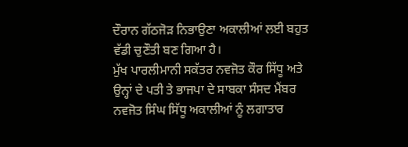ਦੌਰਾਨ ਗੱਠਜੋੜ ਨਿਭਾਉਣਾ ਅਕਾਲੀਆਂ ਲਈ ਬਹੁਤ ਵੱਡੀ ਚੁਣੌਤੀ ਬਣ ਗਿਆ ਹੈ।
ਮੁੱਖ ਪਾਰਲੀਮਾਨੀ ਸਕੱਤਰ ਨਵਜੋਤ ਕੌਰ ਸਿੱਧੂ ਅਤੇ ਉਨ੍ਹਾਂ ਦੇ ਪਤੀ ਤੇ ਭਾਜਪਾ ਦੇ ਸਾਬਕਾ ਸੰਸਦ ਮੈਂਬਰ ਨਵਜੋਤ ਸਿੰਘ ਸਿੱਧੂ ਅਕਾਲੀਆਂ ਨੂੰ ਲਗਾਤਾਰ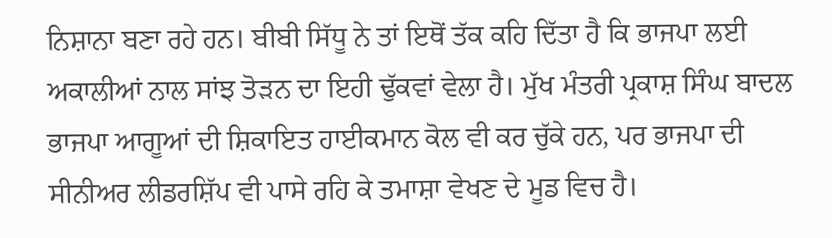ਨਿਸ਼ਾਨਾ ਬਣਾ ਰਹੇ ਹਨ। ਬੀਬੀ ਸਿੱਧੂ ਨੇ ਤਾਂ ਇਥੋਂ ਤੱਕ ਕਹਿ ਦਿੱਤਾ ਹੈ ਕਿ ਭਾਜਪਾ ਲਈ ਅਕਾਲੀਆਂ ਨਾਲ ਸਾਂਝ ਤੋੜਨ ਦਾ ਇਹੀ ਢੁੱਕਵਾਂ ਵੇਲਾ ਹੈ। ਮੁੱਖ ਮੰਤਰੀ ਪ੍ਰਕਾਸ਼ ਸਿੰਘ ਬਾਦਲ ਭਾਜਪਾ ਆਗੂਆਂ ਦੀ ਸ਼ਿਕਾਇਤ ਹਾਈਕਮਾਨ ਕੋਲ ਵੀ ਕਰ ਚੁੱਕੇ ਹਨ, ਪਰ ਭਾਜਪਾ ਦੀ ਸੀਨੀਅਰ ਲੀਡਰਸ਼ਿੱਪ ਵੀ ਪਾਸੇ ਰਹਿ ਕੇ ਤਮਾਸ਼ਾ ਵੇਖਣ ਦੇ ਮੂਡ ਵਿਚ ਹੈ।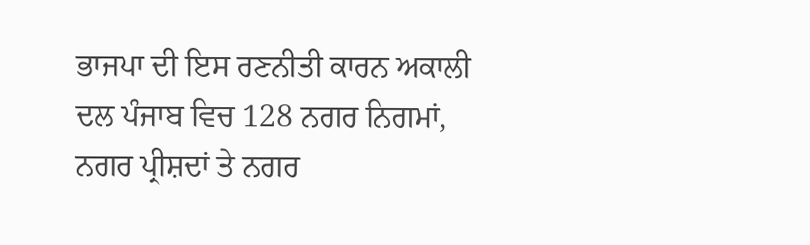ਭਾਜਪਾ ਦੀ ਇਸ ਰਣਨੀਤੀ ਕਾਰਨ ਅਕਾਲੀ ਦਲ ਪੰਜਾਬ ਵਿਚ 128 ਨਗਰ ਨਿਗਮਾਂ, ਨਗਰ ਪ੍ਰੀਸ਼ਦਾਂ ਤੇ ਨਗਰ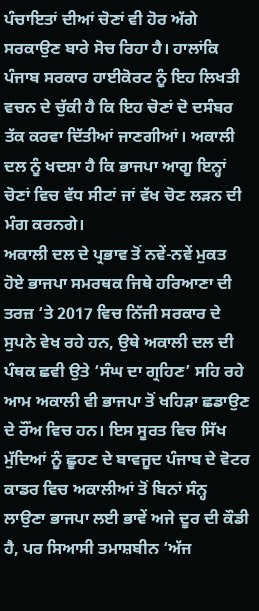ਪੰਚਾਇਤਾਂ ਦੀਆਂ ਚੋਣਾਂ ਵੀ ਹੋਰ ਅੱਗੇ ਸਰਕਾਉਣ ਬਾਰੇ ਸੋਚ ਰਿਹਾ ਹੈ। ਹਾਲਾਂਕਿ ਪੰਜਾਬ ਸਰਕਾਰ ਹਾਈਕੋਰਟ ਨੂੰ ਇਹ ਲਿਖਤੀ ਵਚਨ ਦੇ ਚੁੱਕੀ ਹੈ ਕਿ ਇਹ ਚੋਣਾਂ ਦੋ ਦਸੰਬਰ ਤੱਕ ਕਰਵਾ ਦਿੱਤੀਆਂ ਜਾਣਗੀਆਂ। ਅਕਾਲੀ ਦਲ ਨੂੰ ਖਦਸ਼ਾ ਹੈ ਕਿ ਭਾਜਪਾ ਆਗੂ ਇਨ੍ਹਾਂ ਚੋਣਾਂ ਵਿਚ ਵੱਧ ਸੀਟਾਂ ਜਾਂ ਵੱਖ ਚੋਣ ਲੜਨ ਦੀ ਮੰਗ ਕਰਨਗੇ।
ਅਕਾਲੀ ਦਲ ਦੇ ਪ੍ਰਭਾਵ ਤੋਂ ਨਵੇਂ-ਨਵੇਂ ਮੁਕਤ ਹੋਏ ਭਾਜਪਾ ਸਮਰਥਕ ਜਿਥੇ ਹਰਿਆਣਾ ਦੀ ਤਰਜ਼ ‘ਤੇ 2017 ਵਿਚ ਨਿੱਜੀ ਸਰਕਾਰ ਦੇ ਸੁਪਨੇ ਵੇਖ ਰਹੇ ਹਨ, ਉਥੇ ਅਕਾਲੀ ਦਲ ਦੀ ਪੰਥਕ ਛਵੀ ਉਤੇ ‘ਸੰਘ ਦਾ ਗ੍ਰਹਿਣ’ ਸਹਿ ਰਹੇ ਆਮ ਅਕਾਲੀ ਵੀ ਭਾਜਪਾ ਤੋਂ ਖਹਿੜਾ ਛਡਾਉਣ ਦੇ ਰੌਂਅ ਵਿਚ ਹਨ। ਇਸ ਸੂਰਤ ਵਿਚ ਸਿੱਖ ਮੁੱਦਿਆਂ ਨੂੰ ਛੂਹਣ ਦੇ ਬਾਵਜੂਦ ਪੰਜਾਬ ਦੇ ਵੋਟਰ ਕਾਡਰ ਵਿਚ ਅਕਾਲੀਆਂ ਤੋਂ ਬਿਨਾਂ ਸੰਨ੍ਹ ਲਾਉਣਾ ਭਾਜਪਾ ਲਈ ਭਾਵੇਂ ਅਜੇ ਦੂਰ ਦੀ ਕੌਡੀ ਹੈ, ਪਰ ਸਿਆਸੀ ਤਮਾਸ਼ਬੀਨ ‘ਅੱਜ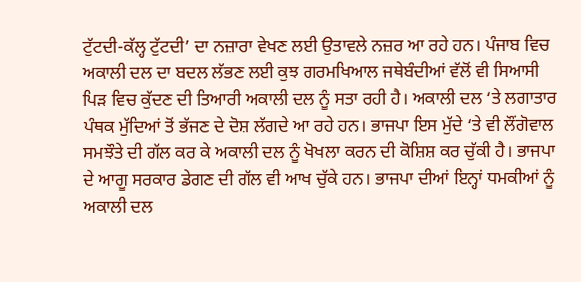ਟੁੱਟਦੀ-ਕੱਲ੍ਹ ਟੁੱਟਦੀ’ ਦਾ ਨਜ਼ਾਰਾ ਵੇਖਣ ਲਈ ਉਤਾਵਲੇ ਨਜ਼ਰ ਆ ਰਹੇ ਹਨ। ਪੰਜਾਬ ਵਿਚ ਅਕਾਲੀ ਦਲ ਦਾ ਬਦਲ ਲੱਭਣ ਲਈ ਕੁਝ ਗਰਮਖਿਆਲ ਜਥੇਬੰਦੀਆਂ ਵੱਲੋਂ ਵੀ ਸਿਆਸੀ ਪਿੜ ਵਿਚ ਕੁੱਦਣ ਦੀ ਤਿਆਰੀ ਅਕਾਲੀ ਦਲ ਨੂੰ ਸਤਾ ਰਹੀ ਹੈ। ਅਕਾਲੀ ਦਲ ‘ਤੇ ਲਗਾਤਾਰ ਪੰਥਕ ਮੁੱਦਿਆਂ ਤੋਂ ਭੱਜਣ ਦੇ ਦੋਸ਼ ਲੱਗਦੇ ਆ ਰਹੇ ਹਨ। ਭਾਜਪਾ ਇਸ ਮੁੱਦੇ ‘ਤੇ ਵੀ ਲੌਂਗੋਵਾਲ ਸਮਝੌਤੇ ਦੀ ਗੱਲ ਕਰ ਕੇ ਅਕਾਲੀ ਦਲ ਨੂੰ ਖੋਖਲਾ ਕਰਨ ਦੀ ਕੋਸ਼ਿਸ਼ ਕਰ ਚੁੱਕੀ ਹੈ। ਭਾਜਪਾ ਦੇ ਆਗੂ ਸਰਕਾਰ ਡੇਗਣ ਦੀ ਗੱਲ ਵੀ ਆਖ ਚੁੱਕੇ ਹਨ। ਭਾਜਪਾ ਦੀਆਂ ਇਨ੍ਹਾਂ ਧਮਕੀਆਂ ਨੂੰ ਅਕਾਲੀ ਦਲ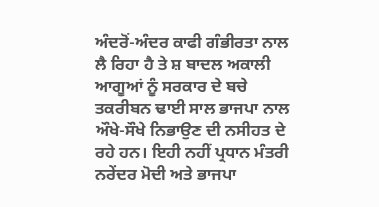ਅੰਦਰੋਂ-ਅੰਦਰ ਕਾਫੀ ਗੰਭੀਰਤਾ ਨਾਲ ਲੈ ਰਿਹਾ ਹੈ ਤੇ ਸ਼ ਬਾਦਲ ਅਕਾਲੀ ਆਗੂਆਂ ਨੂੰ ਸਰਕਾਰ ਦੇ ਬਚੇ ਤਕਰੀਬਨ ਢਾਈ ਸਾਲ ਭਾਜਪਾ ਨਾਲ ਔਖੇ-ਸੌਖੇ ਨਿਭਾਉਣ ਦੀ ਨਸੀਹਤ ਦੇ ਰਹੇ ਹਨ। ਇਹੀ ਨਹੀਂ ਪ੍ਰਧਾਨ ਮੰਤਰੀ ਨਰੇਂਦਰ ਮੋਦੀ ਅਤੇ ਭਾਜਪਾ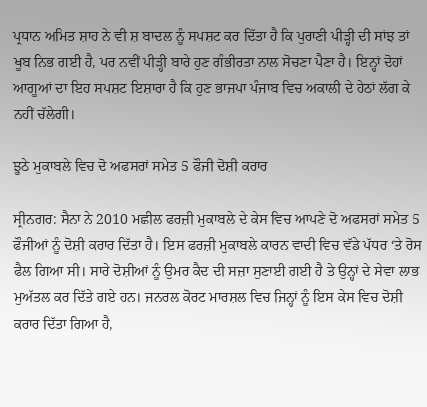ਪ੍ਰਧਾਨ ਅਮਿਤ ਸ਼ਾਹ ਨੇ ਵੀ ਸ਼ ਬਾਦਲ ਨੂੰ ਸਪਸ਼ਟ ਕਰ ਦਿੱਤਾ ਹੈ ਕਿ ਪੁਰਾਣੀ ਪੀੜ੍ਹੀ ਦੀ ਸਾਂਝ ਤਾਂ ਖੂਬ ਨਿਭ ਗਈ ਹੈ, ਪਰ ਨਵੀਂ ਪੀੜ੍ਹੀ ਬਾਰੇ ਹੁਣ ਗੰਭੀਰਤਾ ਨਾਲ ਸੋਚਣਾ ਪੈਣਾ ਹੈ। ਇਨ੍ਹਾਂ ਦੋਹਾਂ ਆਗੂਆਂ ਦਾ ਇਹ ਸਪਸ਼ਟ ਇਸ਼ਾਰਾ ਹੈ ਕਿ ਹੁਣ ਭਾਜਪਾ ਪੰਜਾਬ ਵਿਚ ਅਕਾਲੀ ਦੇ ਹੇਠਾਂ ਲੱਗ ਕੇ ਨਹੀਂ ਚੱਲੇਗੀ।

ਝੂਠੇ ਮੁਕਾਬਲੇ ਵਿਚ ਦੋ ਅਫਸਰਾਂ ਸਮੇਤ 5 ਫੌਜੀ ਦੋਸ਼ੀ ਕਰਾਰ

ਸ੍ਰੀਨਗਰ: ਸੈਨਾ ਨੇ 2010 ਮਛੀਲ ਫਰਜ਼ੀ ਮੁਕਾਬਲੇ ਦੇ ਕੇਸ ਵਿਚ ਆਪਣੇ ਦੋ ਅਫਸਰਾਂ ਸਮੇਤ 5 ਫੌਜੀਆਂ ਨੂੰ ਦੋਸ਼ੀ ਕਰਾਰ ਦਿੱਤਾ ਹੈ। ਇਸ ਫਰਜ਼ੀ ਮੁਕਾਬਲੇ ਕਾਰਨ ਵਾਦੀ ਵਿਚ ਵੱਡੇ ਪੱਧਰ ‘ਤੇ ਰੋਸ ਫੈਲ ਗਿਆ ਸੀ। ਸਾਰੇ ਦੋਸ਼ੀਆਂ ਨੂੰ ਉਮਰ ਕੈਦ ਦੀ ਸਜ਼ਾ ਸੁਣਾਈ ਗਈ ਹੈ ਤੇ ਉਨ੍ਹਾਂ ਦੇ ਸੇਵਾ ਲਾਭ ਮੁਅੱਤਲ ਕਰ ਦਿੱਤੇ ਗਏ ਹਨ। ਜਨਰਲ ਕੋਰਟ ਮਾਰਸ਼ਲ ਵਿਚ ਜਿਨ੍ਹਾਂ ਨੂੰ ਇਸ ਕੇਸ ਵਿਚ ਦੋਸ਼ੀ ਕਰਾਰ ਦਿੱਤਾ ਗਿਆ ਹੈ,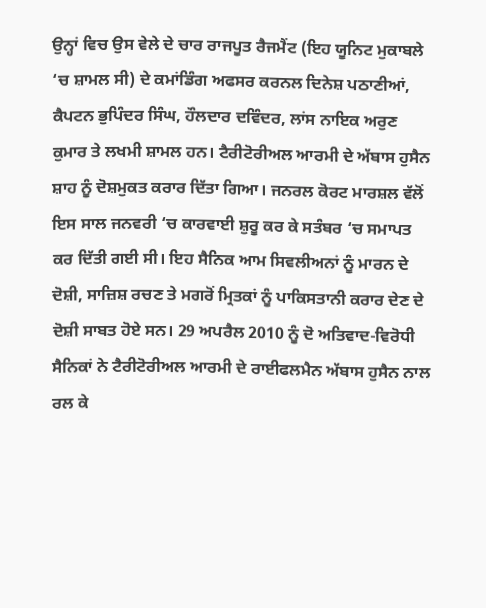ਉਨ੍ਹਾਂ ਵਿਚ ਉਸ ਵੇਲੇ ਦੇ ਚਾਰ ਰਾਜਪੂਤ ਰੈਜਮੈਂਟ (ਇਹ ਯੂਨਿਟ ਮੁਕਾਬਲੇ ‘ਚ ਸ਼ਾਮਲ ਸੀ) ਦੇ ਕਮਾਂਡਿੰਗ ਅਫਸਰ ਕਰਨਲ ਦਿਨੇਸ਼ ਪਠਾਣੀਆਂ, ਕੈਪਟਨ ਭੁਪਿੰਦਰ ਸਿੰਘ, ਹੌਲਦਾਰ ਦਵਿੰਦਰ, ਲਾਂਸ ਨਾਇਕ ਅਰੁਣ ਕੁਮਾਰ ਤੇ ਲਖਮੀ ਸ਼ਾਮਲ ਹਨ। ਟੈਰੀਟੋਰੀਅਲ ਆਰਮੀ ਦੇ ਅੱਬਾਸ ਹੁਸੈਨ ਸ਼ਾਹ ਨੂੰ ਦੋਸ਼ਮੁਕਤ ਕਰਾਰ ਦਿੱਤਾ ਗਿਆ। ਜਨਰਲ ਕੋਰਟ ਮਾਰਸ਼ਲ ਵੱਲੋਂ ਇਸ ਸਾਲ ਜਨਵਰੀ ‘ਚ ਕਾਰਵਾਈ ਸ਼ੁਰੂ ਕਰ ਕੇ ਸਤੰਬਰ ‘ਚ ਸਮਾਪਤ ਕਰ ਦਿੱਤੀ ਗਈ ਸੀ। ਇਹ ਸੈਨਿਕ ਆਮ ਸਿਵਲੀਅਨਾਂ ਨੂੰ ਮਾਰਨ ਦੇ ਦੋਸ਼ੀ, ਸਾਜ਼ਿਸ਼ ਰਚਣ ਤੇ ਮਗਰੋਂ ਮ੍ਰਿਤਕਾਂ ਨੂੰ ਪਾਕਿਸਤਾਨੀ ਕਰਾਰ ਦੇਣ ਦੇ ਦੋਸ਼ੀ ਸਾਬਤ ਹੋਏ ਸਨ। 29 ਅਪਰੈਲ 2010 ਨੂੰ ਦੋ ਅਤਿਵਾਦ-ਵਿਰੋਧੀ ਸੈਨਿਕਾਂ ਨੇ ਟੈਰੀਟੋਰੀਅਲ ਆਰਮੀ ਦੇ ਰਾਈਫਲਮੈਨ ਅੱਬਾਸ ਹੁਸੈਨ ਨਾਲ ਰਲ ਕੇ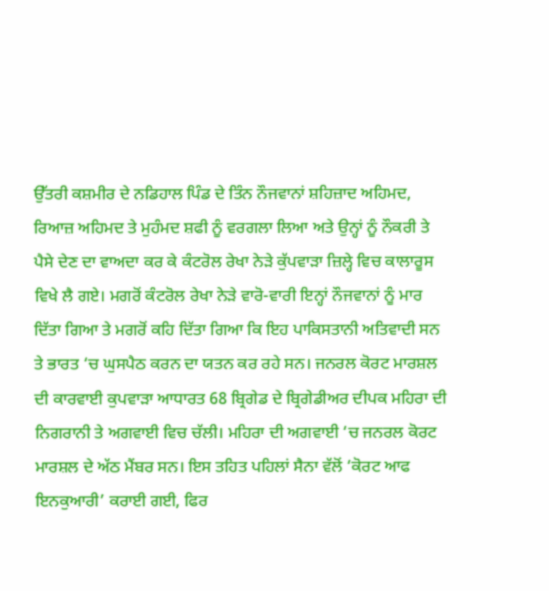ਉੱਤਰੀ ਕਸ਼ਮੀਰ ਦੇ ਨਡਿਹਾਲ ਪਿੰਡ ਦੇ ਤਿੰਨ ਨੌਜਵਾਨਾਂ ਸ਼ਹਿਜ਼ਾਦ ਅਹਿਮਦ, ਰਿਆਜ਼ ਅਹਿਮਦ ਤੇ ਮੁਹੰਮਦ ਸ਼ਫੀ ਨੂੰ ਵਰਗਲਾ ਲਿਆ ਅਤੇ ਉਨ੍ਹਾਂ ਨੂੰ ਨੌਕਰੀ ਤੇ ਪੈਸੇ ਦੇਣ ਦਾ ਵਾਅਦਾ ਕਰ ਕੇ ਕੰਟਰੋਲ ਰੇਖਾ ਨੇੜੇ ਕੁੱਪਵਾੜਾ ਜ਼ਿਲ੍ਹੇ ਵਿਚ ਕਾਲਾਰੂਸ ਵਿਖੇ ਲੈ ਗਏ। ਮਗਰੋਂ ਕੰਟਰੋਲ ਰੇਖਾ ਨੇੜੇ ਵਾਰੋ-ਵਾਰੀ ਇਨ੍ਹਾਂ ਨੌਜਵਾਨਾਂ ਨੂੰ ਮਾਰ ਦਿੱਤਾ ਗਿਆ ਤੇ ਮਗਰੋਂ ਕਹਿ ਦਿੱਤਾ ਗਿਆ ਕਿ ਇਹ ਪਾਕਿਸਤਾਨੀ ਅਤਿਵਾਦੀ ਸਨ ਤੇ ਭਾਰਤ ‘ਚ ਘੁਸਪੈਠ ਕਰਨ ਦਾ ਯਤਨ ਕਰ ਰਹੇ ਸਨ। ਜਨਰਲ ਕੋਰਟ ਮਾਰਸ਼ਲ ਦੀ ਕਾਰਵਾਈ ਕੁਪਵਾੜਾ ਆਧਾਰਤ 68 ਬ੍ਰਿਗੇਡ ਦੇ ਬ੍ਰਿਗੇਡੀਅਰ ਦੀਪਕ ਮਹਿਰਾ ਦੀ ਨਿਗਰਾਨੀ ਤੇ ਅਗਵਾਈ ਵਿਚ ਚੱਲੀ। ਮਹਿਰਾ ਦੀ ਅਗਵਾਈ ‘ਚ ਜਨਰਲ ਕੋਰਟ ਮਾਰਸ਼ਲ ਦੇ ਅੱਠ ਮੈਂਬਰ ਸਨ। ਇਸ ਤਹਿਤ ਪਹਿਲਾਂ ਸੈਨਾ ਵੱਲੋਂ ‘ਕੋਰਟ ਆਫ ਇਨਕੁਆਰੀ’ ਕਰਾਈ ਗਈ, ਫਿਰ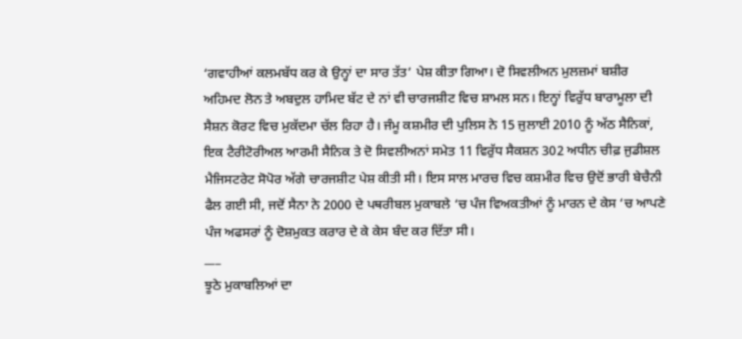‘ਗਵਾਹੀਆਂ ਕਲਮਬੱਧ ਕਰ ਕੇ ਉਨ੍ਹਾਂ ਦਾ ਸਾਰ ਤੱਤ’ ਪੇਸ਼ ਕੀਤਾ ਗਿਆ। ਦੋ ਸਿਵਲੀਅਨ ਮੁਲਜ਼ਮਾਂ ਬਸ਼ੀਰ ਅਹਿਮਦ ਲੋਨ ਤੇ ਅਬਦੁਲ ਹਾਮਿਦ ਬੱਟ ਦੇ ਨਾਂ ਵੀ ਚਾਰਜਸ਼ੀਟ ਵਿਚ ਸ਼ਾਮਲ ਸਨ। ਇਨ੍ਹਾਂ ਵਿਰੁੱਧ ਬਾਰਾਮੂਲਾ ਦੀ ਸੈਸ਼ਨ ਕੋਰਟ ਵਿਚ ਮੁਕੱਦਮਾ ਚੱਲ ਰਿਹਾ ਹੈ। ਜੰਮੂ ਕਸ਼ਮੀਰ ਦੀ ਪੁਲਿਸ ਨੇ 15 ਜੁਲਾਈ 2010 ਨੂੰ ਅੱਠ ਸੈਨਿਕਾਂ, ਇਕ ਟੈਰੀਟੋਰੀਅਲ ਆਰਮੀ ਸੈਨਿਕ ਤੇ ਦੋ ਸਿਵਲੀਅਨਾਂ ਸਮੇਤ 11 ਵਿਰੁੱਧ ਸੈਕਸ਼ਨ 302 ਅਧੀਨ ਚੀਫ਼ ਜੁਡੀਸ਼ਲ ਮੈਜਿਸਟਰੇਟ ਸੋਪੋਰ ਅੱਗੇ ਚਾਰਜਸ਼ੀਟ ਪੇਸ਼ ਕੀਤੀ ਸੀ। ਇਸ ਸਾਲ ਮਾਰਚ ਵਿਚ ਕਸ਼ਮੀਰ ਵਿਚ ਉਦੋਂ ਭਾਰੀ ਬੇਚੈਨੀ ਫੈਲ ਗਈ ਸੀ, ਜਦੋਂ ਸੈਨਾ ਨੇ 2000 ਦੇ ਪਥਰੀਬਲ ਮੁਕਾਬਲੇ ‘ਚ ਪੰਜ ਵਿਅਕਤੀਆਂ ਨੂੰ ਮਾਰਨ ਦੇ ਕੇਸ ‘ਚ ਆਪਣੇ ਪੰਜ ਅਫਸਰਾਂ ਨੂੰ ਦੋਸ਼ਮੁਕਤ ਕਰਾਰ ਦੇ ਕੇ ਕੇਸ ਬੰਦ ਕਰ ਦਿੱਤਾ ਸੀ।
___
ਝੂਠੇ ਮੁਕਾਬਲਿਆਂ ਦਾ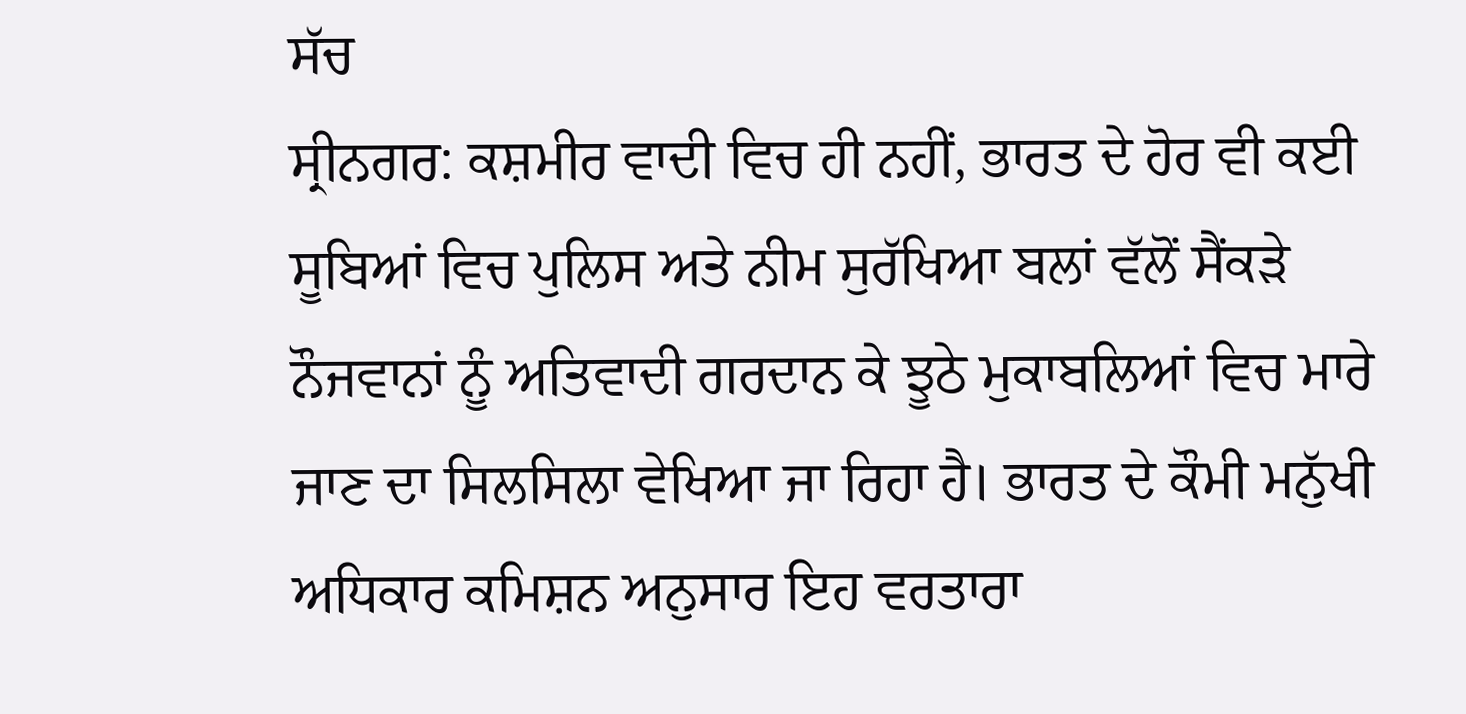ਸੱਚ
ਸ੍ਰੀਨਗਰ: ਕਸ਼ਮੀਰ ਵਾਦੀ ਵਿਚ ਹੀ ਨਹੀਂ, ਭਾਰਤ ਦੇ ਹੋਰ ਵੀ ਕਈ ਸੂਬਿਆਂ ਵਿਚ ਪੁਲਿਸ ਅਤੇ ਨੀਮ ਸੁਰੱਖਿਆ ਬਲਾਂ ਵੱਲੋਂ ਸੈਂਕੜੇ ਨੌਜਵਾਨਾਂ ਨੂੰ ਅਤਿਵਾਦੀ ਗਰਦਾਨ ਕੇ ਝੂਠੇ ਮੁਕਾਬਲਿਆਂ ਵਿਚ ਮਾਰੇ ਜਾਣ ਦਾ ਸਿਲਸਿਲਾ ਵੇਖਿਆ ਜਾ ਰਿਹਾ ਹੈ। ਭਾਰਤ ਦੇ ਕੌਮੀ ਮਨੁੱਖੀ ਅਧਿਕਾਰ ਕਮਿਸ਼ਨ ਅਨੁਸਾਰ ਇਹ ਵਰਤਾਰਾ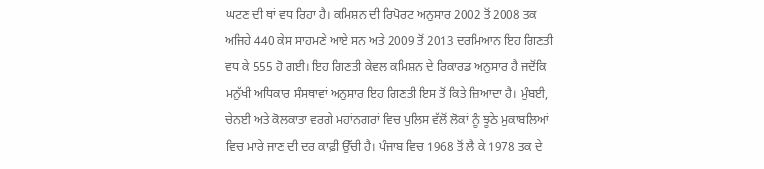ਘਟਣ ਦੀ ਥਾਂ ਵਧ ਰਿਹਾ ਹੈ। ਕਮਿਸ਼ਨ ਦੀ ਰਿਪੋਰਟ ਅਨੁਸਾਰ 2002 ਤੋਂ 2008 ਤਕ ਅਜਿਹੇ 440 ਕੇਸ ਸਾਹਮਣੇ ਆਏ ਸਨ ਅਤੇ 2009 ਤੋਂ 2013 ਦਰਮਿਆਨ ਇਹ ਗਿਣਤੀ ਵਧ ਕੇ 555 ਹੋ ਗਈ। ਇਹ ਗਿਣਤੀ ਕੇਵਲ ਕਮਿਸ਼ਨ ਦੇ ਰਿਕਾਰਡ ਅਨੁਸਾਰ ਹੈ ਜਦੋਂਕਿ ਮਨੁੱਖੀ ਅਧਿਕਾਰ ਸੰਸਥਾਵਾਂ ਅਨੁਸਾਰ ਇਹ ਗਿਣਤੀ ਇਸ ਤੋਂ ਕਿਤੇ ਜ਼ਿਆਦਾ ਹੈ। ਮੁੰਬਈ, ਚੇਨਈ ਅਤੇ ਕੋਲਕਾਤਾ ਵਰਗੇ ਮਹਾਂਨਗਰਾਂ ਵਿਚ ਪੁਲਿਸ ਵੱਲੋਂ ਲੋਕਾਂ ਨੂੰ ਝੂਠੇ ਮੁਕਾਬਲਿਆਂ ਵਿਚ ਮਾਰੇ ਜਾਣ ਦੀ ਦਰ ਕਾਫ਼ੀ ਉੱਚੀ ਹੈ। ਪੰਜਾਬ ਵਿਚ 1968 ਤੋਂ ਲੈ ਕੇ 1978 ਤਕ ਦੇ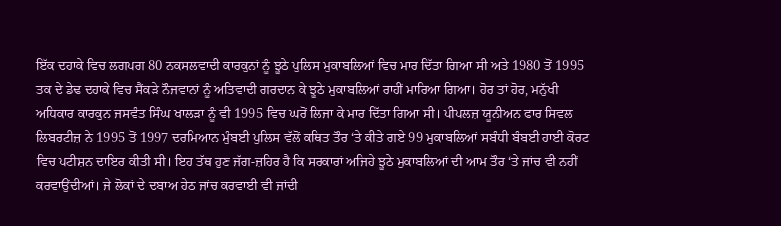ਇੱਕ ਦਹਾਕੇ ਵਿਚ ਲਗਪਗ 80 ਨਕਸਲਵਾਦੀ ਕਾਰਕੁਨਾਂ ਨੂੰ ਝੂਠੇ ਪੁਲਿਸ ਮੁਕਾਬਲਿਆਂ ਵਿਚ ਮਾਰ ਦਿੱਤਾ ਗਿਆ ਸੀ ਅਤੇ 1980 ਤੋਂ 1995 ਤਕ ਦੇ ਡੇਢ ਦਹਾਕੇ ਵਿਚ ਸੈਂਕੜੇ ਨੌਜਵਾਨਾਂ ਨੂੰ ਅਤਿਵਾਦੀ ਗਰਦਾਨ ਕੇ ਝੂਠੇ ਮੁਕਾਬਲਿਆਂ ਰਾਹੀਂ ਮਾਰਿਆ ਗਿਆ। ਹੋਰ ਤਾਂ ਹੋਰ, ਮਨੁੱਖੀ ਅਧਿਕਾਰ ਕਾਰਕੁਨ ਜਸਵੰਤ ਸਿੰਘ ਖਾਲੜਾ ਨੂੰ ਵੀ 1995 ਵਿਚ ਘਰੋਂ ਲਿਜਾ ਕੇ ਮਾਰ ਦਿੱਤਾ ਗਿਆ ਸੀ। ਪੀਪਲਜ਼ ਯੂਨੀਅਨ ਫਾਰ ਸਿਵਲ ਲਿਬਰਟੀਜ਼ ਨੇ 1995 ਤੋਂ 1997 ਦਰਮਿਆਨ ਮੁੰਬਈ ਪੁਲਿਸ ਵੱਲੋਂ ਕਥਿਤ ਤੌਰ ‘ਤੇ ਕੀਤੇ ਗਏ 99 ਮੁਕਾਬਲਿਆਂ ਸਬੰਧੀ ਬੰਬਈ ਹਾਈ ਕੋਰਟ ਵਿਚ ਪਟੀਸ਼ਨ ਦਾਇਰ ਕੀਤੀ ਸੀ। ਇਹ ਤੱਥ ਹੁਣ ਜੱਗ-ਜ਼ਹਿਰ ਹੈ ਕਿ ਸਰਕਾਰਾਂ ਅਜਿਹੇ ਝੂਠੇ ਮੁਕਾਬਲਿਆਂ ਦੀ ਆਮ ਤੌਰ ‘ਤੇ ਜਾਂਚ ਵੀ ਨਹੀਂ ਕਰਵਾਉਂਦੀਆਂ। ਜੇ ਲੋਕਾਂ ਦੇ ਦਬਾਅ ਹੇਠ ਜਾਂਚ ਕਰਵਾਈ ਵੀ ਜਾਂਦੀ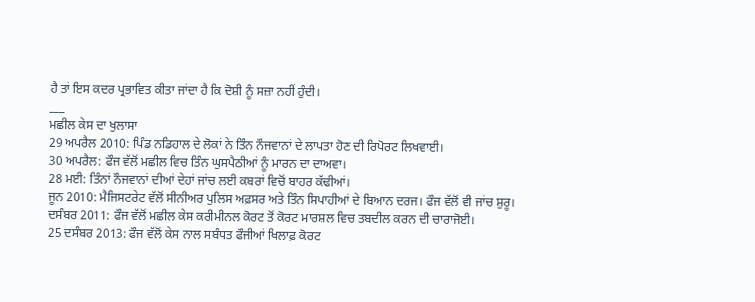ਹੈ ਤਾਂ ਇਸ ਕਦਰ ਪ੍ਰਭਾਵਿਤ ਕੀਤਾ ਜਾਂਦਾ ਹੈ ਕਿ ਦੋਸ਼ੀ ਨੂੰ ਸਜ਼ਾ ਨਹੀਂ ਹੁੰਦੀ।
___
ਮਛੀਲ ਕੇਸ ਦਾ ਖੁਲਾਸਾ
29 ਅਪਰੈਲ 2010: ਪਿੰਡ ਨਡਿਹਾਲ ਦੇ ਲੋਕਾਂ ਨੇ ਤਿੰਨ ਨੌਜਵਾਨਾਂ ਦੇ ਲਾਪਤਾ ਹੋਣ ਦੀ ਰਿਪੋਰਟ ਲਿਖਵਾਈ।
30 ਅਪਰੈਲ: ਫੌਜ ਵੱਲੋਂ ਮਛੀਲ ਵਿਚ ਤਿੰਨ ਘੁਸਪੈਠੀਆਂ ਨੂੰ ਮਾਰਨ ਦਾ ਦਾਅਵਾ।
28 ਮਈ: ਤਿੰਨਾਂ ਨੌਜਵਾਨਾਂ ਦੀਆਂ ਦੇਹਾਂ ਜਾਂਚ ਲਈ ਕਬਰਾਂ ਵਿਚੋਂ ਬਾਹਰ ਕੱਢੀਆਂ।
ਜੂਨ 2010: ਮੈਜਿਸਟਰੇਟ ਵੱਲੋਂ ਸੀਨੀਅਰ ਪੁਲਿਸ ਅਫ਼ਸਰ ਅਤੇ ਤਿੰਨ ਸਿਪਾਹੀਆਂ ਦੇ ਬਿਆਨ ਦਰਜ। ਫੌਜ ਵੱਲੋਂ ਵੀ ਜਾਂਚ ਸ਼ੁਰੂ।
ਦਸੰਬਰ 2011: ਫੌਜ ਵੱਲੋਂ ਮਛੀਲ ਕੇਸ ਕਰੀਮੀਨਲ ਕੋਰਟ ਤੋਂ ਕੋਰਟ ਮਾਰਸ਼ਲ ਵਿਚ ਤਬਦੀਲ ਕਰਨ ਦੀ ਚਾਰਾਜੋਈ।
25 ਦਸੰਬਰ 2013: ਫੌਜ ਵੱਲੋਂ ਕੇਸ ਨਾਲ ਸਬੰਧਤ ਫੌਜੀਆਂ ਖਿਲਾਫ਼ ਕੋਰਟ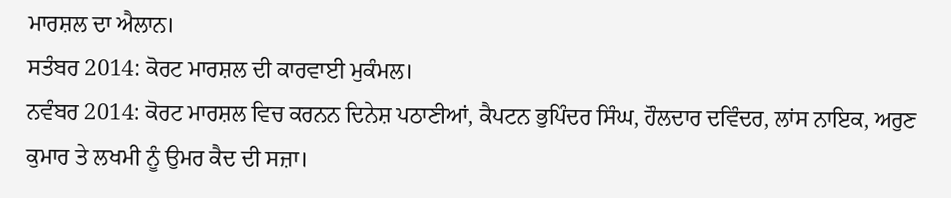ਮਾਰਸ਼ਲ ਦਾ ਐਲਾਨ।
ਸਤੰਬਰ 2014: ਕੋਰਟ ਮਾਰਸ਼ਲ ਦੀ ਕਾਰਵਾਈ ਮੁਕੰਮਲ।
ਨਵੰਬਰ 2014: ਕੋਰਟ ਮਾਰਸ਼ਲ ਵਿਚ ਕਰਨਨ ਦਿਨੇਸ਼ ਪਠਾਣੀਆਂ, ਕੈਪਟਨ ਭੁਪਿੰਦਰ ਸਿੰਘ, ਹੌਲਦਾਰ ਦਵਿੰਦਰ, ਲਾਂਸ ਨਾਇਕ, ਅਰੁਣ ਕੁਮਾਰ ਤੇ ਲਖਮੀ ਨੂੰ ਉਮਰ ਕੈਦ ਦੀ ਸਜ਼ਾ।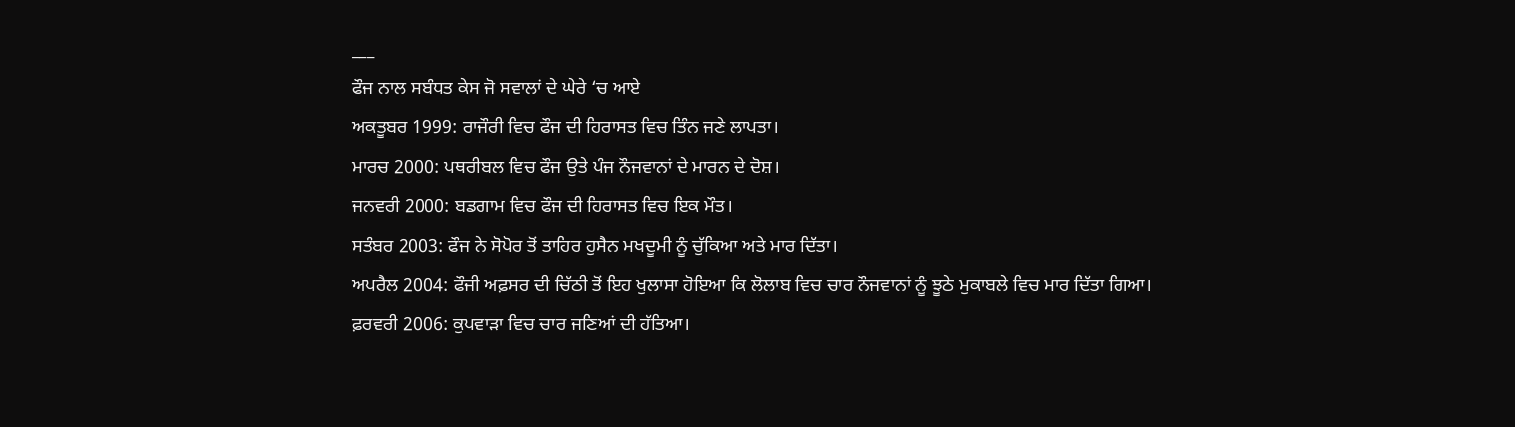___
ਫੌਜ ਨਾਲ ਸਬੰਧਤ ਕੇਸ ਜੋ ਸਵਾਲਾਂ ਦੇ ਘੇਰੇ ‘ਚ ਆਏ
ਅਕਤੂਬਰ 1999: ਰਾਜੌਰੀ ਵਿਚ ਫੌਜ ਦੀ ਹਿਰਾਸਤ ਵਿਚ ਤਿੰਨ ਜਣੇ ਲਾਪਤਾ।
ਮਾਰਚ 2000: ਪਥਰੀਬਲ ਵਿਚ ਫੌਜ ਉਤੇ ਪੰਜ ਨੌਜਵਾਨਾਂ ਦੇ ਮਾਰਨ ਦੇ ਦੋਸ਼।
ਜਨਵਰੀ 2000: ਬਡਗਾਮ ਵਿਚ ਫੌਜ ਦੀ ਹਿਰਾਸਤ ਵਿਚ ਇਕ ਮੌਤ।
ਸਤੰਬਰ 2003: ਫੌਜ ਨੇ ਸੋਪੋਰ ਤੋਂ ਤਾਹਿਰ ਹੁਸੈਨ ਮਖਦੂਮੀ ਨੂੰ ਚੁੱਕਿਆ ਅਤੇ ਮਾਰ ਦਿੱਤਾ।
ਅਪਰੈਲ 2004: ਫੌਜੀ ਅਫ਼ਸਰ ਦੀ ਚਿੱਠੀ ਤੋਂ ਇਹ ਖੁਲਾਸਾ ਹੋਇਆ ਕਿ ਲੋਲਾਬ ਵਿਚ ਚਾਰ ਨੌਜਵਾਨਾਂ ਨੂੰ ਝੂਠੇ ਮੁਕਾਬਲੇ ਵਿਚ ਮਾਰ ਦਿੱਤਾ ਗਿਆ।
ਫ਼ਰਵਰੀ 2006: ਕੁਪਵਾੜਾ ਵਿਚ ਚਾਰ ਜਣਿਆਂ ਦੀ ਹੱਤਿਆ।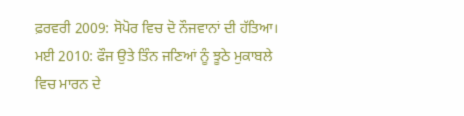ਫ਼ਰਵਰੀ 2009: ਸੋਪੋਰ ਵਿਚ ਦੋ ਨੌਜਵਾਨਾਂ ਦੀ ਹੱਤਿਆ।
ਮਈ 2010: ਫੌਜ ਉਤੇ ਤਿੰਨ ਜਣਿਆਂ ਨੂੰ ਝੂਠੇ ਮੁਕਾਬਲੇ ਵਿਚ ਮਾਰਨ ਦੇ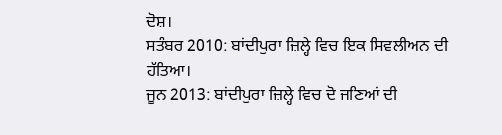ਦੋਸ਼।
ਸਤੰਬਰ 2010: ਬਾਂਦੀਪੁਰਾ ਜ਼ਿਲ੍ਹੇ ਵਿਚ ਇਕ ਸਿਵਲੀਅਨ ਦੀ ਹੱਤਿਆ।
ਜੂਨ 2013: ਬਾਂਦੀਪੁਰਾ ਜ਼ਿਲ੍ਹੇ ਵਿਚ ਦੋ ਜਣਿਆਂ ਦੀ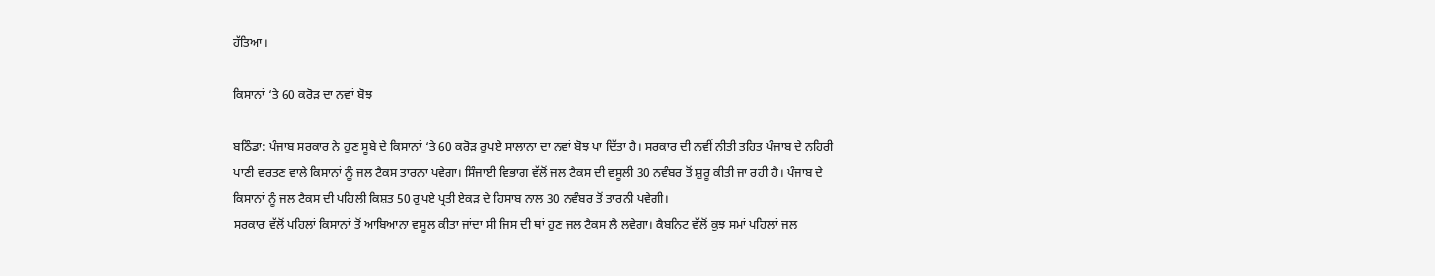ਹੱਤਿਆ।

ਕਿਸਾਨਾਂ ‘ਤੇ 60 ਕਰੋੜ ਦਾ ਨਵਾਂ ਬੋਝ

ਬਠਿੰਡਾ: ਪੰਜਾਬ ਸਰਕਾਰ ਨੇ ਹੁਣ ਸੂਬੇ ਦੇ ਕਿਸਾਨਾਂ ‘ਤੇ 60 ਕਰੋੜ ਰੁਪਏ ਸਾਲਾਨਾ ਦਾ ਨਵਾਂ ਬੋਝ ਪਾ ਦਿੱਤਾ ਹੈ। ਸਰਕਾਰ ਦੀ ਨਵੀਂ ਨੀਤੀ ਤਹਿਤ ਪੰਜਾਬ ਦੇ ਨਹਿਰੀ ਪਾਣੀ ਵਰਤਣ ਵਾਲੇ ਕਿਸਾਨਾਂ ਨੂੰ ਜਲ ਟੈਕਸ ਤਾਰਨਾ ਪਵੇਗਾ। ਸਿੰਜਾਈ ਵਿਭਾਗ ਵੱਲੋਂ ਜਲ ਟੈਕਸ ਦੀ ਵਸੂਲੀ 30 ਨਵੰਬਰ ਤੋਂ ਸ਼ੁਰੂ ਕੀਤੀ ਜਾ ਰਹੀ ਹੈ। ਪੰਜਾਬ ਦੇ ਕਿਸਾਨਾਂ ਨੂੰ ਜਲ ਟੈਕਸ ਦੀ ਪਹਿਲੀ ਕਿਸ਼ਤ 50 ਰੁਪਏ ਪ੍ਰਤੀ ਏਕੜ ਦੇ ਹਿਸਾਬ ਨਾਲ 30 ਨਵੰਬਰ ਤੋਂ ਤਾਰਨੀ ਪਵੇਗੀ।
ਸਰਕਾਰ ਵੱਲੋਂ ਪਹਿਲਾਂ ਕਿਸਾਨਾਂ ਤੋਂ ਆਬਿਆਨਾ ਵਸੂਲ ਕੀਤਾ ਜਾਂਦਾ ਸੀ ਜਿਸ ਦੀ ਥਾਂ ਹੁਣ ਜਲ ਟੈਕਸ ਲੈ ਲਵੇਗਾ। ਕੈਬਨਿਟ ਵੱਲੋਂ ਕੁਝ ਸਮਾਂ ਪਹਿਲਾਂ ਜਲ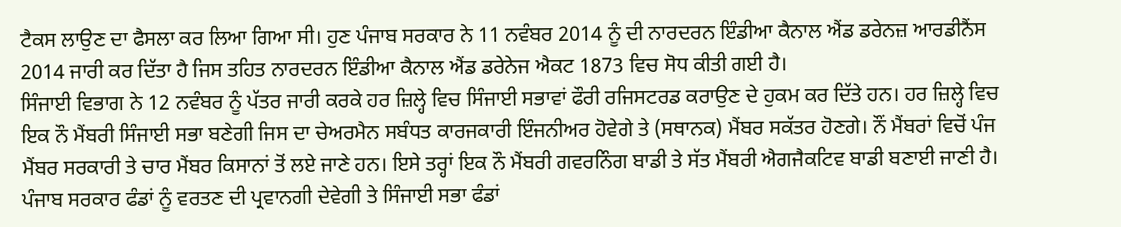ਟੈਕਸ ਲਾਉਣ ਦਾ ਫੈਸਲਾ ਕਰ ਲਿਆ ਗਿਆ ਸੀ। ਹੁਣ ਪੰਜਾਬ ਸਰਕਾਰ ਨੇ 11 ਨਵੰਬਰ 2014 ਨੂੰ ਦੀ ਨਾਰਦਰਨ ਇੰਡੀਆ ਕੈਨਾਲ ਐਂਡ ਡਰੇਨਜ਼ ਆਰਡੀਨੈਂਸ 2014 ਜਾਰੀ ਕਰ ਦਿੱਤਾ ਹੈ ਜਿਸ ਤਹਿਤ ਨਾਰਦਰਨ ਇੰਡੀਆ ਕੈਨਾਲ ਐਂਡ ਡਰੇਨੇਜ ਐਕਟ 1873 ਵਿਚ ਸੋਧ ਕੀਤੀ ਗਈ ਹੈ।
ਸਿੰਜਾਈ ਵਿਭਾਗ ਨੇ 12 ਨਵੰਬਰ ਨੂੰ ਪੱਤਰ ਜਾਰੀ ਕਰਕੇ ਹਰ ਜ਼ਿਲ੍ਹੇ ਵਿਚ ਸਿੰਜਾਈ ਸਭਾਵਾਂ ਫੌਰੀ ਰਜਿਸਟਰਡ ਕਰਾਉਣ ਦੇ ਹੁਕਮ ਕਰ ਦਿੱਤੇ ਹਨ। ਹਰ ਜ਼ਿਲ੍ਹੇ ਵਿਚ ਇਕ ਨੌ ਮੈਂਬਰੀ ਸਿੰਜਾਈ ਸਭਾ ਬਣੇਗੀ ਜਿਸ ਦਾ ਚੇਅਰਮੈਨ ਸਬੰਧਤ ਕਾਰਜਕਾਰੀ ਇੰਜਨੀਅਰ ਹੋਵੇਗੇ ਤੇ (ਸਥਾਨਕ) ਮੈਂਬਰ ਸਕੱਤਰ ਹੋਣਗੇ। ਨੌਂ ਮੈਂਬਰਾਂ ਵਿਚੋਂ ਪੰਜ ਮੈਂਬਰ ਸਰਕਾਰੀ ਤੇ ਚਾਰ ਮੈਂਬਰ ਕਿਸਾਨਾਂ ਤੋਂ ਲਏ ਜਾਣੇ ਹਨ। ਇਸੇ ਤਰ੍ਹਾਂ ਇਕ ਨੌ ਮੈਂਬਰੀ ਗਵਰਨਿੰਗ ਬਾਡੀ ਤੇ ਸੱਤ ਮੈਂਬਰੀ ਐਗਜੈਕਟਿਵ ਬਾਡੀ ਬਣਾਈ ਜਾਣੀ ਹੈ।
ਪੰਜਾਬ ਸਰਕਾਰ ਫੰਡਾਂ ਨੂੰ ਵਰਤਣ ਦੀ ਪ੍ਰਵਾਨਗੀ ਦੇਵੇਗੀ ਤੇ ਸਿੰਜਾਈ ਸਭਾ ਫੰਡਾਂ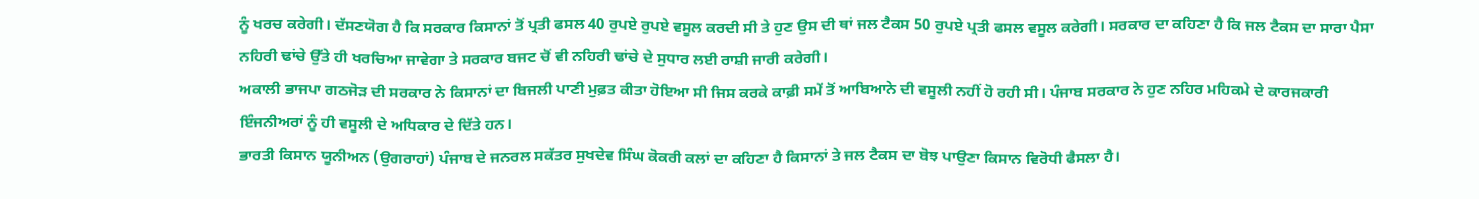ਨੂੰ ਖਰਚ ਕਰੇਗੀ। ਦੱਸਣਯੋਗ ਹੈ ਕਿ ਸਰਕਾਰ ਕਿਸਾਨਾਂ ਤੋਂ ਪ੍ਰਤੀ ਫਸਲ 40 ਰੁਪਏ ਰੁਪਏ ਵਸੂਲ ਕਰਦੀ ਸੀ ਤੇ ਹੁਣ ਉਸ ਦੀ ਥਾਂ ਜਲ ਟੈਕਸ 50 ਰੁਪਏ ਪ੍ਰਤੀ ਫਸਲ ਵਸੂਲ ਕਰੇਗੀ। ਸਰਕਾਰ ਦਾ ਕਹਿਣਾ ਹੈ ਕਿ ਜਲ ਟੈਕਸ ਦਾ ਸਾਰਾ ਪੈਸਾ ਨਹਿਰੀ ਢਾਂਚੇ ਉੱਤੇ ਹੀ ਖਰਚਿਆ ਜਾਵੇਗਾ ਤੇ ਸਰਕਾਰ ਬਜਟ ਚੋਂ ਵੀ ਨਹਿਰੀ ਢਾਂਚੇ ਦੇ ਸੁਧਾਰ ਲਈ ਰਾਸ਼ੀ ਜਾਰੀ ਕਰੇਗੀ।
ਅਕਾਲੀ ਭਾਜਪਾ ਗਠਜੋੜ ਦੀ ਸਰਕਾਰ ਨੇ ਕਿਸਾਨਾਂ ਦਾ ਬਿਜਲੀ ਪਾਣੀ ਮੁਫ਼ਤ ਕੀਤਾ ਹੋਇਆ ਸੀ ਜਿਸ ਕਰਕੇ ਕਾਫ਼ੀ ਸਮੇਂ ਤੋਂ ਆਬਿਆਨੇ ਦੀ ਵਸੂਲੀ ਨਹੀਂ ਹੋ ਰਹੀ ਸੀ। ਪੰਜਾਬ ਸਰਕਾਰ ਨੇ ਹੁਣ ਨਹਿਰ ਮਹਿਕਮੇ ਦੇ ਕਾਰਜਕਾਰੀ ਇੰਜਨੀਅਰਾਂ ਨੂੰ ਹੀ ਵਸੂਲੀ ਦੇ ਅਧਿਕਾਰ ਦੇ ਦਿੱਤੇ ਹਨ।
ਭਾਰਤੀ ਕਿਸਾਨ ਯੂਨੀਅਨ (ਉਗਰਾਹਾਂ) ਪੰਜਾਬ ਦੇ ਜਨਰਲ ਸਕੱਤਰ ਸੁਖਦੇਵ ਸਿੰਘ ਕੋਕਰੀ ਕਲਾਂ ਦਾ ਕਹਿਣਾ ਹੈ ਕਿਸਾਨਾਂ ਤੇ ਜਲ ਟੈਕਸ ਦਾ ਬੋਝ ਪਾਉਣਾ ਕਿਸਾਨ ਵਿਰੋਧੀ ਫੈਸਲਾ ਹੈ।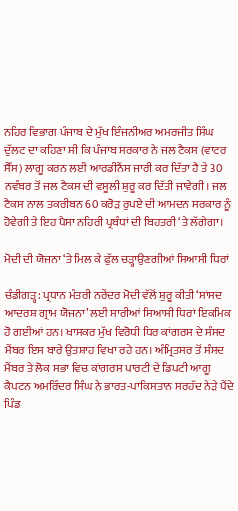ਨਹਿਰ ਵਿਭਾਗ ਪੰਜਾਬ ਦੇ ਮੁੱਖ ਇੰਜਨੀਅਰ ਅਮਰਜੀਤ ਸਿੰਘ ਦੁੱਲਟ ਦਾ ਕਹਿਣਾ ਸੀ ਕਿ ਪੰਜਾਬ ਸਰਕਾਰ ਨੇ ਜਲ ਟੈਕਸ (ਵਾਟਰ ਸੈੱਸ) ਲਾਗੂ ਕਰਨ ਲਈ ਆਰਡੀਨੈਂਸ ਜਾਰੀ ਕਰ ਦਿੱਤਾ ਹੈ ਤੇ 30 ਨਵੰਬਰ ਤੋਂ ਜਲ ਟੈਕਸ ਦੀ ਵਸੂਲੀ ਸ਼ੁਰੂ ਕਰ ਦਿੱਤੀ ਜਾਵੇਗੀ। ਜਲ ਟੈਕਸ ਨਾਲ ਤਕਰੀਬਨ 60 ਕਰੋੜ ਰੁਪਏ ਦੀ ਆਮਦਨ ਸਰਕਾਰ ਨੂੰ ਹੋਵੇਗੀ ਤੇ ਇਹ ਪੈਸਾ ਨਹਿਰੀ ਪ੍ਰਬੰਧਾਂ ਦੀ ਬਿਹਤਰੀ ‘ਤੇ ਲੱਗੇਗਾ।

ਮੋਦੀ ਦੀ ਯੋਜਨਾ ‘ਤੇ ਮਿਲ ਕੇ ਫੁੱਲ ਚੜ੍ਹਾਉਣਗੀਆਂ ਸਿਆਸੀ ਧਿਰਾਂ

ਚੰਡੀਗੜ੍ਹ: ਪ੍ਰਧਾਨ ਮੰਤਰੀ ਨਰੇਂਦਰ ਮੋਦੀ ਵੱਲੋਂ ਸ਼ੁਰੂ ਕੀਤੀ ‘ਸਾਂਸਦ ਆਦਰਸ਼ ਗ੍ਰਾਮ ਯੋਜਨਾ’ ਲਈ ਸਾਰੀਆਂ ਸਿਆਸੀ ਧਿਰਾਂ ਇਕਮਿਕ ਹੋ ਗਈਆਂ ਹਨ। ਖਾਸਕਰ ਮੁੱਖ ਵਿਰੋਧੀ ਧਿਰ ਕਾਂਗਰਸ ਦੇ ਸੰਸਦ ਮੈਂਬਰ ਇਸ ਬਾਰੇ ਉਤਸ਼ਾਹ ਵਿਖਾ ਰਹੇ ਹਨ। ਅੰਮ੍ਰਿਤਸਰ ਤੋਂ ਸੰਸਦ ਮੈਂਬਰ ਤੇ ਲੋਕ ਸਭਾ ਵਿਚ ਕਾਂਗਰਸ ਪਾਰਟੀ ਦੇ ਡਿਪਟੀ ਆਗੂ ਕੈਪਟਨ ਅਮਰਿੰਦਰ ਸਿੰਘ ਨੇ ਭਾਰਤ-ਪਾਕਿਸਤਾਨ ਸਰਹੱਦ ਨੇੜੇ ਪੈਂਦੇ ਪਿੰਡ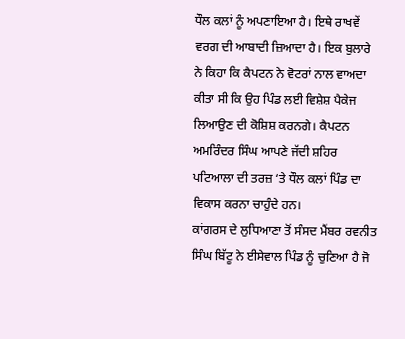ਧੌਲ ਕਲਾਂ ਨੂੰ ਅਪਣਾਇਆ ਹੈ। ਇਥੇ ਰਾਖਵੇਂ ਵਰਗ ਦੀ ਆਬਾਦੀ ਜ਼ਿਆਦਾ ਹੈ। ਇਕ ਬੁਲਾਰੇ ਨੇ ਕਿਹਾ ਕਿ ਕੈਪਟਨ ਨੇ ਵੋਟਰਾਂ ਨਾਲ ਵਾਅਦਾ ਕੀਤਾ ਸੀ ਕਿ ਉਹ ਪਿੰਡ ਲਈ ਵਿਸ਼ੇਸ਼ ਪੈਕੇਜ ਲਿਆਉਣ ਦੀ ਕੋਸ਼ਿਸ਼ ਕਰਨਗੇ। ਕੈਪਟਨ ਅਮਰਿੰਦਰ ਸਿੰਘ ਆਪਣੇ ਜੱਦੀ ਸ਼ਹਿਰ ਪਟਿਆਲਾ ਦੀ ਤਰਜ਼ ‘ਤੇ ਧੌਲ ਕਲਾਂ ਪਿੰਡ ਦਾ ਵਿਕਾਸ ਕਰਨਾ ਚਾਹੁੰਦੇ ਹਨ।
ਕਾਂਗਰਸ ਦੇ ਲੁਧਿਆਣਾ ਤੋਂ ਸੰਸਦ ਮੈਂਬਰ ਰਵਨੀਤ ਸਿੰਘ ਬਿੱਟੂ ਨੇ ਈਸੇਵਾਲ ਪਿੰਡ ਨੂੰ ਚੁਣਿਆ ਹੈ ਜੋ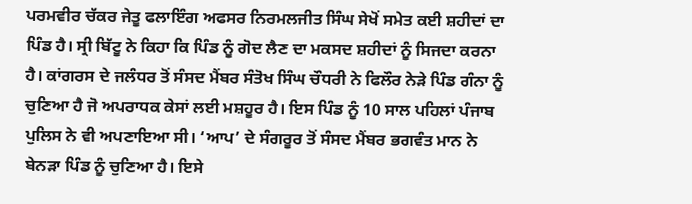ਪਰਮਵੀਰ ਚੱਕਰ ਜੇਤੂ ਫਲਾਇੰਗ ਅਫਸਰ ਨਿਰਮਲਜੀਤ ਸਿੰਘ ਸੇਖੋਂ ਸਮੇਤ ਕਈ ਸ਼ਹੀਦਾਂ ਦਾ ਪਿੰਡ ਹੈ। ਸ੍ਰੀ ਬਿੱਟੂ ਨੇ ਕਿਹਾ ਕਿ ਪਿੰਡ ਨੂੰ ਗੋਦ ਲੈਣ ਦਾ ਮਕਸਦ ਸ਼ਹੀਦਾਂ ਨੂੰ ਸਿਜਦਾ ਕਰਨਾ ਹੈ। ਕਾਂਗਰਸ ਦੇ ਜਲੰਧਰ ਤੋਂ ਸੰਸਦ ਮੈਂਬਰ ਸੰਤੋਖ ਸਿੰਘ ਚੌਧਰੀ ਨੇ ਫਿਲੌਰ ਨੇੜੇ ਪਿੰਡ ਗੰਨਾ ਨੂੰ ਚੁਣਿਆ ਹੈ ਜੋ ਅਪਰਾਧਕ ਕੇਸਾਂ ਲਈ ਮਸ਼ਹੂਰ ਹੈ। ਇਸ ਪਿੰਡ ਨੂੰ 10 ਸਾਲ ਪਹਿਲਾਂ ਪੰਜਾਬ ਪੁਲਿਸ ਨੇ ਵੀ ਅਪਣਾਇਆ ਸੀ। ‘ਆਪ’ ਦੇ ਸੰਗਰੂਰ ਤੋਂ ਸੰਸਦ ਮੈਂਬਰ ਭਗਵੰਤ ਮਾਨ ਨੇ ਬੇਨੜਾ ਪਿੰਡ ਨੂੰ ਚੁਣਿਆ ਹੈ। ਇਸੇ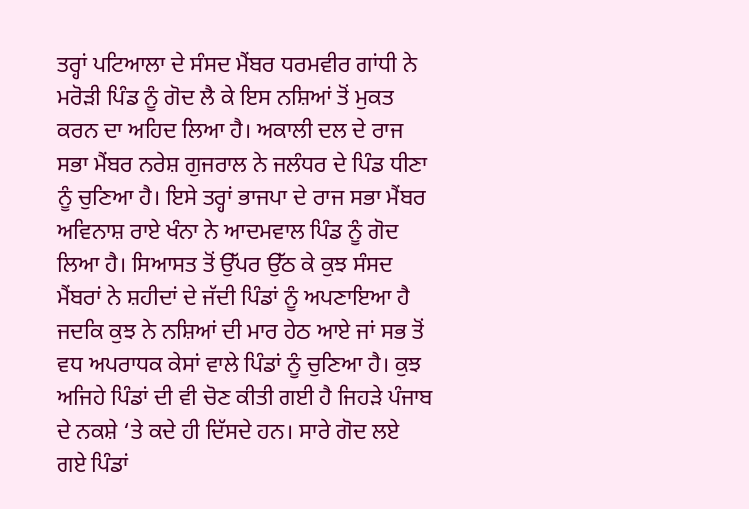ਤਰ੍ਹਾਂ ਪਟਿਆਲਾ ਦੇ ਸੰਸਦ ਮੈਂਬਰ ਧਰਮਵੀਰ ਗਾਂਧੀ ਨੇ ਮਰੋੜੀ ਪਿੰਡ ਨੂੰ ਗੋਦ ਲੈ ਕੇ ਇਸ ਨਸ਼ਿਆਂ ਤੋਂ ਮੁਕਤ ਕਰਨ ਦਾ ਅਹਿਦ ਲਿਆ ਹੈ। ਅਕਾਲੀ ਦਲ ਦੇ ਰਾਜ ਸਭਾ ਮੈਂਬਰ ਨਰੇਸ਼ ਗੁਜਰਾਲ ਨੇ ਜਲੰਧਰ ਦੇ ਪਿੰਡ ਧੀਣਾ ਨੂੰ ਚੁਣਿਆ ਹੈ। ਇਸੇ ਤਰ੍ਹਾਂ ਭਾਜਪਾ ਦੇ ਰਾਜ ਸਭਾ ਮੈਂਬਰ ਅਵਿਨਾਸ਼ ਰਾਏ ਖੰਨਾ ਨੇ ਆਦਮਵਾਲ ਪਿੰਡ ਨੂੰ ਗੋਦ ਲਿਆ ਹੈ। ਸਿਆਸਤ ਤੋਂ ਉੱਪਰ ਉੱਠ ਕੇ ਕੁਝ ਸੰਸਦ ਮੈਂਬਰਾਂ ਨੇ ਸ਼ਹੀਦਾਂ ਦੇ ਜੱਦੀ ਪਿੰਡਾਂ ਨੂੰ ਅਪਣਾਇਆ ਹੈ ਜਦਕਿ ਕੁਝ ਨੇ ਨਸ਼ਿਆਂ ਦੀ ਮਾਰ ਹੇਠ ਆਏ ਜਾਂ ਸਭ ਤੋਂ ਵਧ ਅਪਰਾਧਕ ਕੇਸਾਂ ਵਾਲੇ ਪਿੰਡਾਂ ਨੂੰ ਚੁਣਿਆ ਹੈ। ਕੁਝ ਅਜਿਹੇ ਪਿੰਡਾਂ ਦੀ ਵੀ ਚੋਣ ਕੀਤੀ ਗਈ ਹੈ ਜਿਹੜੇ ਪੰਜਾਬ ਦੇ ਨਕਸ਼ੇ ‘ਤੇ ਕਦੇ ਹੀ ਦਿੱਸਦੇ ਹਨ। ਸਾਰੇ ਗੋਦ ਲਏ ਗਏ ਪਿੰਡਾਂ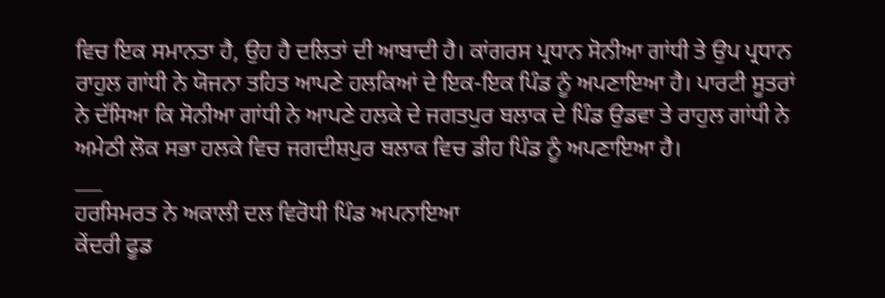ਵਿਚ ਇਕ ਸਮਾਨਤਾ ਹੈ, ਉਹ ਹੈ ਦਲਿਤਾਂ ਦੀ ਆਬਾਦੀ ਹੈ। ਕਾਂਗਰਸ ਪ੍ਰਧਾਨ ਸੋਨੀਆ ਗਾਂਧੀ ਤੇ ਉਪ ਪ੍ਰਧਾਨ ਰਾਹੁਲ ਗਾਂਧੀ ਨੇ ਯੋਜਨਾ ਤਹਿਤ ਆਪਣੇ ਹਲਕਿਆਂ ਦੇ ਇਕ-ਇਕ ਪਿੰਡ ਨੂੰ ਅਪਣਾਇਆ ਹੈ। ਪਾਰਟੀ ਸੂਤਰਾਂ ਨੇ ਦੱਸਿਆ ਕਿ ਸੋਨੀਆ ਗਾਂਧੀ ਨੇ ਆਪਣੇ ਹਲਕੇ ਦੇ ਜਗਤਪੁਰ ਬਲਾਕ ਦੇ ਪਿੰਡ ਉਡਵਾ ਤੇ ਰਾਹੁਲ ਗਾਂਧੀ ਨੇ ਅਮੇਠੀ ਲੋਕ ਸਭਾ ਹਲਕੇ ਵਿਚ ਜਗਦੀਸ਼ਪੁਰ ਬਲਾਕ ਵਿਚ ਡੀਹ ਪਿੰਡ ਨੂੰ ਅਪਣਾਇਆ ਹੈ।
___
ਹਰਸਿਮਰਤ ਨੇ ਅਕਾਲੀ ਦਲ ਵਿਰੋਧੀ ਪਿੰਡ ਅਪਨਾਇਆ
ਕੇਂਦਰੀ ਫੂਡ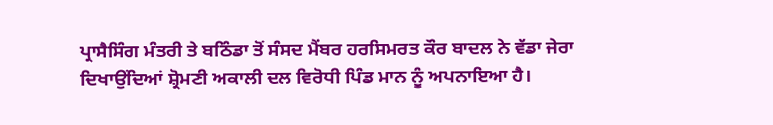ਪ੍ਰਾਸੈਸਿੰਗ ਮੰਤਰੀ ਤੇ ਬਠਿੰਡਾ ਤੋਂ ਸੰਸਦ ਮੈਂਬਰ ਹਰਸਿਮਰਤ ਕੌਰ ਬਾਦਲ ਨੇ ਵੱਡਾ ਜੇਰਾ ਦਿਖਾਉਂਦਿਆਂ ਸ਼੍ਰੋਮਣੀ ਅਕਾਲੀ ਦਲ ਵਿਰੋਧੀ ਪਿੰਡ ਮਾਨ ਨੂੰ ਅਪਨਾਇਆ ਹੈ।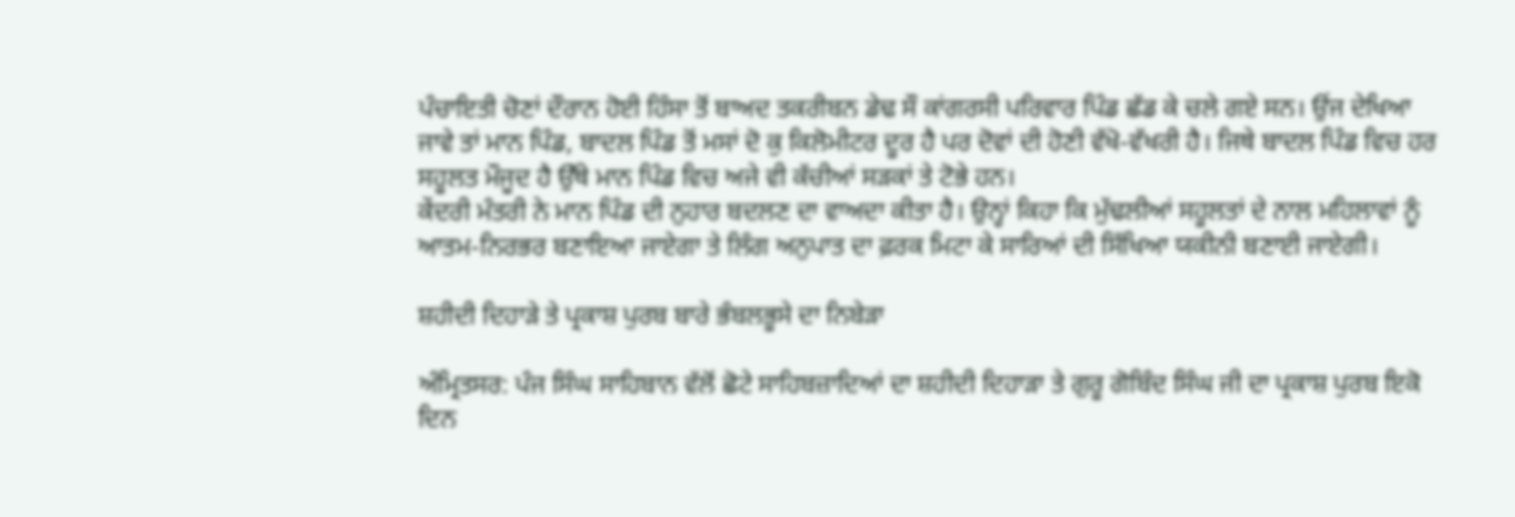ਪੰਚਾਇਤੀ ਚੋਣਾਂ ਦੌਰਾਨ ਹੋਈ ਹਿੰਸਾ ਤੋਂ ਬਾਅਦ ਤਕਰੀਬਨ ਡੇਢ ਸੌ ਕਾਂਗਰਸੀ ਪਰਿਵਾਰ ਪਿੰਡ ਛੱਡ ਕੇ ਚਲੇ ਗਏ ਸਨ। ਉਂਜ ਦੇਖਿਆ ਜਾਵੇ ਤਾਂ ਮਾਨ ਪਿੰਡ, ਬਾਦਲ ਪਿੰਡ ਤੋਂ ਮਸਾਂ ਦੋ ਕੁ ਕਿਲੋਮੀਟਰ ਦੂਰ ਹੈ ਪਰ ਦੋਵਾਂ ਦੀ ਹੋਣੀ ਵੱਖੋ-ਵੱਖਰੀ ਹੈ। ਜਿਥੇ ਬਾਦਲ ਪਿੰਡ ਵਿਚ ਹਰ ਸਹੂਲਤ ਮੌਜੂਦ ਹੈ ਉੱਥੇ ਮਾਨ ਪਿੰਡ ਵਿਚ ਅਜੇ ਵੀ ਕੱਚੀਆਂ ਸੜਕਾਂ ਤੇ ਟੋਭੇ ਹਨ।
ਕੇਂਦਰੀ ਮੰਤਰੀ ਨੇ ਮਾਨ ਪਿੰਡ ਦੀ ਨੁਹਾਰ ਬਦਲਣ ਦਾ ਵਾਅਦਾ ਕੀਤਾ ਹੈ। ਉਨ੍ਹਾਂ ਕਿਹਾ ਕਿ ਮੁੱਢਲੀਆਂ ਸਹੂਲਤਾਂ ਦੇ ਨਾਲ ਮਹਿਲਾਵਾਂ ਨੂੰ ਆਤਮ-ਨਿਰਭਰ ਬਣਾਇਆ ਜਾਏਗਾ ਤੇ ਲਿੰਗ ਅਨੁਪਾਤ ਦਾ ਫ਼ਰਕ ਮਿਟਾ ਕੇ ਸਾਰਿਆਂ ਦੀ ਸਿੱਖਿਆ ਯਕੀਨੀ ਬਣਾਈ ਜਾਏਗੀ।

ਸ਼ਹੀਦੀ ਦਿਹਾੜੇ ਤੇ ਪ੍ਰਕਾਸ਼ ਪੁਰਬ ਬਾਰੇ ਭੰਬਲਭੂਸੇ ਦਾ ਨਿਬੇੜਾ

ਅੰਮ੍ਰਿਤਸਰ: ਪੰਜ ਸਿੰਘ ਸਾਹਿਬਾਨ ਵੱਲੋਂ ਛੋਟੇ ਸਾਹਿਬਜ਼ਾਦਿਆਂ ਦਾ ਸ਼ਹੀਦੀ ਦਿਹਾੜਾ ਤੇ ਗੁਰੂ ਗੋਬਿੰਦ ਸਿੰਘ ਜੀ ਦਾ ਪ੍ਰਕਾਸ਼ ਪੁਰਬ ਇਕੋ ਦਿਨ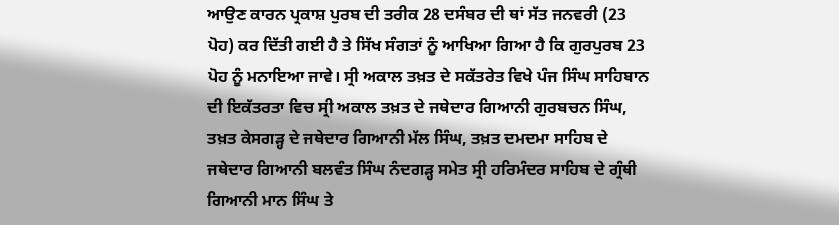ਆਉਣ ਕਾਰਨ ਪ੍ਰਕਾਸ਼ ਪੁਰਬ ਦੀ ਤਰੀਕ 28 ਦਸੰਬਰ ਦੀ ਥਾਂ ਸੱਤ ਜਨਵਰੀ (23 ਪੋਹ) ਕਰ ਦਿੱਤੀ ਗਈ ਹੈ ਤੇ ਸਿੱਖ ਸੰਗਤਾਂ ਨੂੰ ਆਖਿਆ ਗਿਆ ਹੈ ਕਿ ਗੁਰਪੁਰਬ 23 ਪੋਹ ਨੂੰ ਮਨਾਇਆ ਜਾਵੇ। ਸ੍ਰੀ ਅਕਾਲ ਤਖ਼ਤ ਦੇ ਸਕੱਤਰੇਤ ਵਿਖੇ ਪੰਜ ਸਿੰਘ ਸਾਹਿਬਾਨ ਦੀ ਇਕੱਤਰਤਾ ਵਿਚ ਸ੍ਰੀ ਅਕਾਲ ਤਖ਼ਤ ਦੇ ਜਥੇਦਾਰ ਗਿਆਨੀ ਗੁਰਬਚਨ ਸਿੰਘ, ਤਖ਼ਤ ਕੇਸਗੜ੍ਹ ਦੇ ਜਥੇਦਾਰ ਗਿਆਨੀ ਮੱਲ ਸਿੰਘ, ਤਖ਼ਤ ਦਮਦਮਾ ਸਾਹਿਬ ਦੇ ਜਥੇਦਾਰ ਗਿਆਨੀ ਬਲਵੰਤ ਸਿੰਘ ਨੰਦਗੜ੍ਹ ਸਮੇਤ ਸ੍ਰੀ ਹਰਿਮੰਦਰ ਸਾਹਿਬ ਦੇ ਗ੍ਰੰਥੀ ਗਿਆਨੀ ਮਾਨ ਸਿੰਘ ਤੇ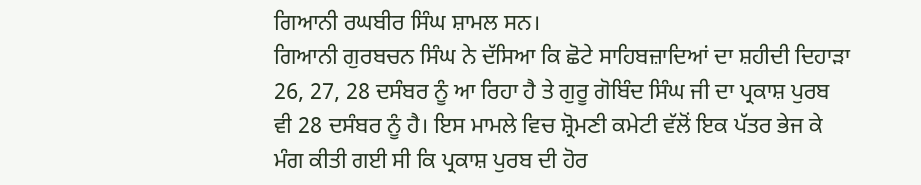ਗਿਆਨੀ ਰਘਬੀਰ ਸਿੰਘ ਸ਼ਾਮਲ ਸਨ।
ਗਿਆਨੀ ਗੁਰਬਚਨ ਸਿੰਘ ਨੇ ਦੱਸਿਆ ਕਿ ਛੋਟੇ ਸਾਹਿਬਜ਼ਾਦਿਆਂ ਦਾ ਸ਼ਹੀਦੀ ਦਿਹਾੜਾ 26, 27, 28 ਦਸੰਬਰ ਨੂੰ ਆ ਰਿਹਾ ਹੈ ਤੇ ਗੁਰੂ ਗੋਬਿੰਦ ਸਿੰਘ ਜੀ ਦਾ ਪ੍ਰਕਾਸ਼ ਪੁਰਬ ਵੀ 28 ਦਸੰਬਰ ਨੂੰ ਹੈ। ਇਸ ਮਾਮਲੇ ਵਿਚ ਸ਼੍ਰੋਮਣੀ ਕਮੇਟੀ ਵੱਲੋਂ ਇਕ ਪੱਤਰ ਭੇਜ ਕੇ ਮੰਗ ਕੀਤੀ ਗਈ ਸੀ ਕਿ ਪ੍ਰਕਾਸ਼ ਪੁਰਬ ਦੀ ਹੋਰ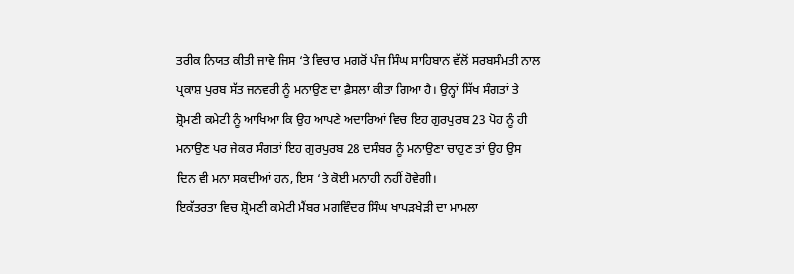ਤਰੀਕ ਨਿਯਤ ਕੀਤੀ ਜਾਵੇ ਜਿਸ ‘ਤੇ ਵਿਚਾਰ ਮਗਰੋਂ ਪੰਜ ਸਿੰਘ ਸਾਹਿਬਾਨ ਵੱਲੋਂ ਸਰਬਸੰਮਤੀ ਨਾਲ ਪ੍ਰਕਾਸ਼ ਪੁਰਬ ਸੱਤ ਜਨਵਰੀ ਨੂੰ ਮਨਾਉਣ ਦਾ ਫ਼ੈਸਲਾ ਕੀਤਾ ਗਿਆ ਹੈ। ਉਨ੍ਹਾਂ ਸਿੱਖ ਸੰਗਤਾਂ ਤੇ ਸ਼੍ਰੋਮਣੀ ਕਮੇਟੀ ਨੂੰ ਆਖਿਆ ਕਿ ਉਹ ਆਪਣੇ ਅਦਾਰਿਆਂ ਵਿਚ ਇਹ ਗੁਰਪੁਰਬ 23 ਪੋਹ ਨੂੰ ਹੀ ਮਨਾਉਣ ਪਰ ਜੇਕਰ ਸੰਗਤਾਂ ਇਹ ਗੁਰਪੁਰਬ 28 ਦਸੰਬਰ ਨੂੰ ਮਨਾਉਣਾ ਚਾਹੁਣ ਤਾਂ ਉਹ ਉਸ ਦਿਨ ਵੀ ਮਨਾ ਸਕਦੀਆਂ ਹਨ, ਇਸ ‘ਤੇ ਕੋਈ ਮਨਾਹੀ ਨਹੀਂ ਹੋਵੇਗੀ।
ਇਕੱਤਰਤਾ ਵਿਚ ਸ਼੍ਰੋਮਣੀ ਕਮੇਟੀ ਮੈਂਬਰ ਮਗਵਿੰਦਰ ਸਿੰਘ ਖਾਪੜਖੇੜੀ ਦਾ ਮਾਮਲਾ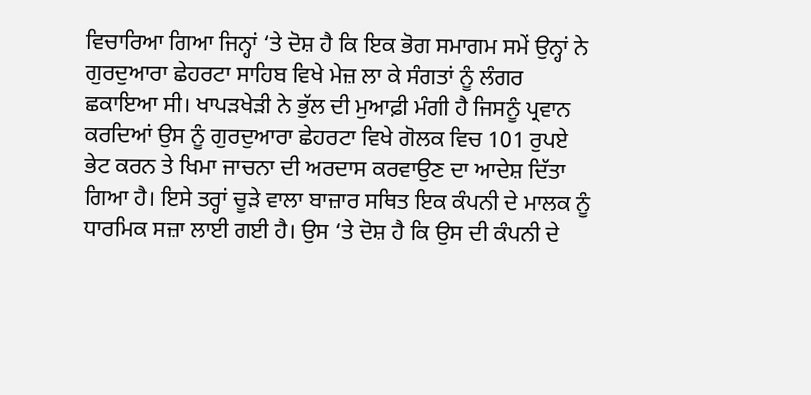ਵਿਚਾਰਿਆ ਗਿਆ ਜਿਨ੍ਹਾਂ ‘ਤੇ ਦੋਸ਼ ਹੈ ਕਿ ਇਕ ਭੋਗ ਸਮਾਗਮ ਸਮੇਂ ਉਨ੍ਹਾਂ ਨੇ ਗੁਰਦੁਆਰਾ ਛੇਹਰਟਾ ਸਾਹਿਬ ਵਿਖੇ ਮੇਜ਼ ਲਾ ਕੇ ਸੰਗਤਾਂ ਨੂੰ ਲੰਗਰ ਛਕਾਇਆ ਸੀ। ਖਾਪੜਖੇੜੀ ਨੇ ਭੁੱਲ ਦੀ ਮੁਆਫ਼ੀ ਮੰਗੀ ਹੈ ਜਿਸਨੂੰ ਪ੍ਰਵਾਨ ਕਰਦਿਆਂ ਉਸ ਨੂੰ ਗੁਰਦੁਆਰਾ ਛੇਹਰਟਾ ਵਿਖੇ ਗੋਲਕ ਵਿਚ 101 ਰੁਪਏ ਭੇਟ ਕਰਨ ਤੇ ਖਿਮਾ ਜਾਚਨਾ ਦੀ ਅਰਦਾਸ ਕਰਵਾਉਣ ਦਾ ਆਦੇਸ਼ ਦਿੱਤਾ ਗਿਆ ਹੈ। ਇਸੇ ਤਰ੍ਹਾਂ ਚੂੜੇ ਵਾਲਾ ਬਾਜ਼ਾਰ ਸਥਿਤ ਇਕ ਕੰਪਨੀ ਦੇ ਮਾਲਕ ਨੂੰ ਧਾਰਮਿਕ ਸਜ਼ਾ ਲਾਈ ਗਈ ਹੈ। ਉਸ ‘ਤੇ ਦੋਸ਼ ਹੈ ਕਿ ਉਸ ਦੀ ਕੰਪਨੀ ਦੇ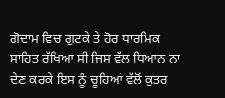ਗੋਦਾਮ ਵਿਚ ਗੁਟਕੇ ਤੇ ਹੋਰ ਧਾਰਮਿਕ ਸਾਹਿਤ ਰੱਖਿਆ ਸੀ ਜਿਸ ਵੱਲ ਧਿਆਨ ਨਾ ਦੇਣ ਕਰਕੇ ਇਸ ਨੂੰ ਚੂਹਿਆਂ ਵੱਲੋਂ ਕੁਤਰ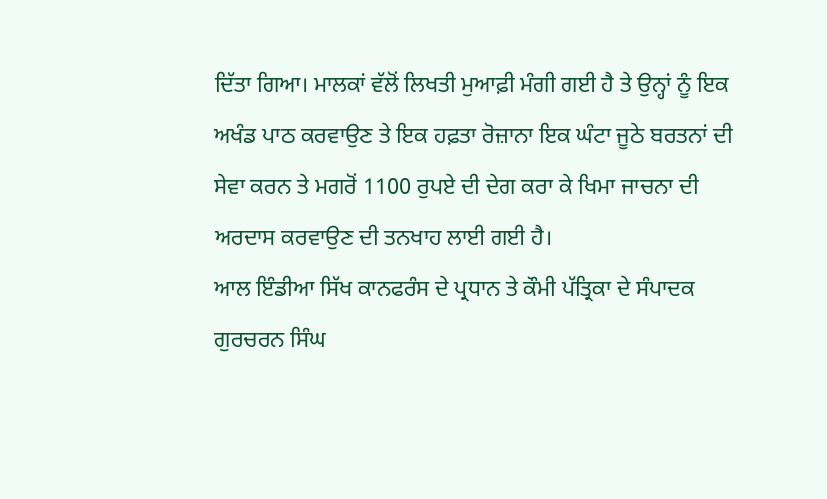ਦਿੱਤਾ ਗਿਆ। ਮਾਲਕਾਂ ਵੱਲੋਂ ਲਿਖਤੀ ਮੁਆਫ਼ੀ ਮੰਗੀ ਗਈ ਹੈ ਤੇ ਉਨ੍ਹਾਂ ਨੂੰ ਇਕ ਅਖੰਡ ਪਾਠ ਕਰਵਾਉਣ ਤੇ ਇਕ ਹਫ਼ਤਾ ਰੋਜ਼ਾਨਾ ਇਕ ਘੰਟਾ ਜੂਠੇ ਬਰਤਨਾਂ ਦੀ ਸੇਵਾ ਕਰਨ ਤੇ ਮਗਰੋਂ 1100 ਰੁਪਏ ਦੀ ਦੇਗ ਕਰਾ ਕੇ ਖਿਮਾ ਜਾਚਨਾ ਦੀ ਅਰਦਾਸ ਕਰਵਾਉਣ ਦੀ ਤਨਖਾਹ ਲਾਈ ਗਈ ਹੈ।
ਆਲ ਇੰਡੀਆ ਸਿੱਖ ਕਾਨਫਰੰਸ ਦੇ ਪ੍ਰਧਾਨ ਤੇ ਕੌਮੀ ਪੱਤ੍ਰਿਕਾ ਦੇ ਸੰਪਾਦਕ ਗੁਰਚਰਨ ਸਿੰਘ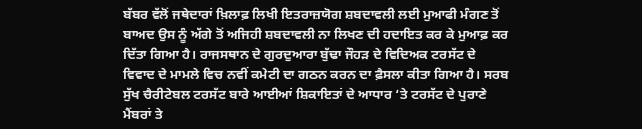ਬੱਬਰ ਵੱਲੋਂ ਜਥੇਦਾਰਾਂ ਖ਼ਿਲਾਫ਼ ਲਿਖੀ ਇਤਰਾਜ਼ਯੋਗ ਸ਼ਬਦਾਵਲੀ ਲਈ ਮੁਆਫੀ ਮੰਗਣ ਤੋਂ ਬਾਅਦ ਉਸ ਨੂੰ ਅੱਗੇ ਤੋਂ ਅਜਿਹੀ ਸ਼ਬਦਾਵਲੀ ਨਾ ਲਿਖਣ ਦੀ ਹਦਾਇਤ ਕਰ ਕੇ ਮੁਆਫ਼ ਕਰ ਦਿੱਤਾ ਗਿਆ ਹੈ। ਰਾਜਸਥਾਨ ਦੇ ਗੁਰਦੁਆਰਾ ਬੁੱਢਾ ਜੌਹੜ ਦੇ ਵਿਦਿਅਕ ਟਰਸੱਟ ਦੇ ਵਿਵਾਦ ਦੇ ਮਾਮਲੇ ਵਿਚ ਨਵੀਂ ਕਮੇਟੀ ਦਾ ਗਠਨ ਕਰਨ ਦਾ ਫ਼ੈਸਲਾ ਕੀਤਾ ਗਿਆ ਹੈ। ਸਰਬ ਸੁੱਖ ਚੈਰੀਟੇਬਲ ਟਰਸੱਟ ਬਾਰੇ ਆਈਆਂ ਸ਼ਿਕਾਇਤਾਂ ਦੇ ਆਧਾਰ ‘ਤੇ ਟਰਸੱਟ ਦੇ ਪੁਰਾਣੇ ਮੈਂਬਰਾਂ ਤੇ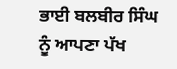ਭਾਈ ਬਲਬੀਰ ਸਿੰਘ ਨੂੰ ਆਪਣਾ ਪੱਖ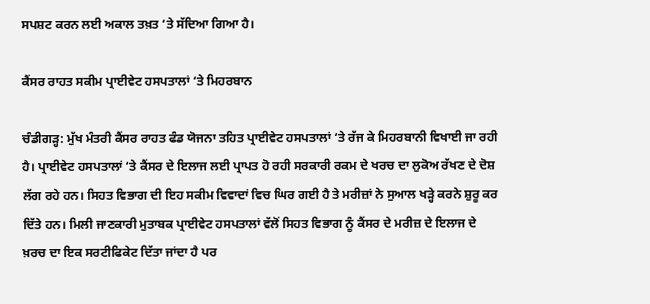ਸਪਸ਼ਟ ਕਰਨ ਲਈ ਅਕਾਲ ਤਖ਼ਤ ‘ਤੇ ਸੱਦਿਆ ਗਿਆ ਹੈ।

ਕੈਂਸਰ ਰਾਹਤ ਸਕੀਮ ਪ੍ਰਾਈਵੇਟ ਹਸਪਤਾਲਾਂ ‘ਤੇ ਮਿਹਰਬਾਨ

ਚੰਡੀਗੜ੍ਹ: ਮੁੱਖ ਮੰਤਰੀ ਕੈਂਸਰ ਰਾਹਤ ਫੰਡ ਯੋਜਨਾ ਤਹਿਤ ਪ੍ਰਾਈਵੇਟ ਹਸਪਤਾਲਾਂ ‘ਤੇ ਰੱਜ ਕੇ ਮਿਹਰਬਾਨੀ ਵਿਖਾਈ ਜਾ ਰਹੀ ਹੈ। ਪ੍ਰਾਈਵੇਟ ਹਸਪਤਾਲਾਂ ‘ਤੇ ਕੈਂਸਰ ਦੇ ਇਲਾਜ ਲਈ ਪ੍ਰਾਪਤ ਹੋ ਰਹੀ ਸਰਕਾਰੀ ਰਕਮ ਦੇ ਖਰਚ ਦਾ ਲੁਕੋਅ ਰੱਖਣ ਦੇ ਦੋਸ਼ ਲੱਗ ਰਹੇ ਹਨ। ਸਿਹਤ ਵਿਭਾਗ ਦੀ ਇਹ ਸਕੀਮ ਵਿਵਾਦਾਂ ਵਿਚ ਘਿਰ ਗਈ ਹੈ ਤੇ ਮਰੀਜ਼ਾਂ ਨੇ ਸੁਆਲ ਖੜ੍ਹੇ ਕਰਨੇ ਸ਼ੁਰੂ ਕਰ ਦਿੱਤੇ ਹਨ। ਮਿਲੀ ਜਾਣਕਾਰੀ ਮੁਤਾਬਕ ਪ੍ਰਾਈਵੇਟ ਹਸਪਤਾਲਾਂ ਵੱਲੋਂ ਸਿਹਤ ਵਿਭਾਗ ਨੂੰ ਕੈਂਸਰ ਦੇ ਮਰੀਜ਼ ਦੇ ਇਲਾਜ ਦੇ ਖ਼ਰਚ ਦਾ ਇਕ ਸਰਟੀਫਿਕੇਟ ਦਿੱਤਾ ਜਾਂਦਾ ਹੈ ਪਰ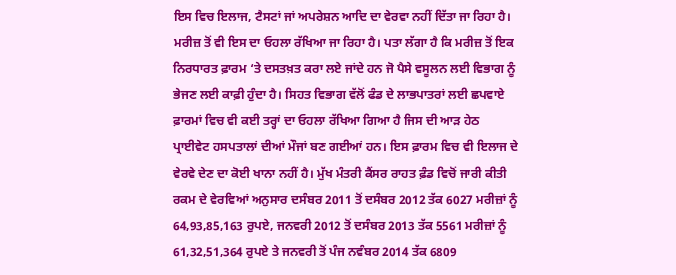ਇਸ ਵਿਚ ਇਲਾਜ, ਟੈਸਟਾਂ ਜਾਂ ਅਪਰੇਸ਼ਨ ਆਦਿ ਦਾ ਵੇਰਵਾ ਨਹੀਂ ਦਿੱਤਾ ਜਾ ਰਿਹਾ ਹੈ।
ਮਰੀਜ਼ ਤੋਂ ਵੀ ਇਸ ਦਾ ਓਹਲਾ ਰੱਖਿਆ ਜਾ ਰਿਹਾ ਹੈ। ਪਤਾ ਲੱਗਾ ਹੈ ਕਿ ਮਰੀਜ਼ ਤੋਂ ਇਕ ਨਿਰਧਾਰਤ ਫ਼ਾਰਮ ‘ਤੇ ਦਸਤਖ਼ਤ ਕਰਾ ਲਏ ਜਾਂਦੇ ਹਨ ਜੋ ਪੈਸੇ ਵਸੂਲਨ ਲਈ ਵਿਭਾਗ ਨੂੰ ਭੇਜਣ ਲਈ ਕਾਫ਼ੀ ਹੁੰਦਾ ਹੈ। ਸਿਹਤ ਵਿਭਾਗ ਵੱਲੋਂ ਫੰਡ ਦੇ ਲਾਭਪਾਤਰਾਂ ਲਈ ਛਪਵਾਏ ਫ਼ਾਰਮਾਂ ਵਿਚ ਵੀ ਕਈ ਤਰ੍ਹਾਂ ਦਾ ਓਹਲਾ ਰੱਖਿਆ ਗਿਆ ਹੈ ਜਿਸ ਦੀ ਆੜ ਹੇਠ ਪ੍ਰਾਈਵੇਟ ਹਸਪਤਾਲਾਂ ਦੀਆਂ ਮੌਜਾਂ ਬਣ ਗਈਆਂ ਹਨ। ਇਸ ਫ਼ਾਰਮ ਵਿਚ ਵੀ ਇਲਾਜ ਦੇ ਵੇਰਵੇ ਦੇਣ ਦਾ ਕੋਈ ਖਾਨਾ ਨਹੀਂ ਹੈ। ਮੁੱਖ ਮੰਤਰੀ ਕੈਂਸਰ ਰਾਹਤ ਫ਼ੰਡ ਵਿਚੋਂ ਜਾਰੀ ਕੀਤੀ ਰਕਮ ਦੇ ਵੇਰਵਿਆਂ ਅਨੁਸਾਰ ਦਸੰਬਰ 2011 ਤੋਂ ਦਸੰਬਰ 2012 ਤੱਕ 6027 ਮਰੀਜ਼ਾਂ ਨੂੰ 64,93,85,163 ਰੁਪਏ, ਜਨਵਰੀ 2012 ਤੋਂ ਦਸੰਬਰ 2013 ਤੱਕ 5561 ਮਰੀਜ਼ਾਂ ਨੂੰ 61,32,51,364 ਰੁਪਏ ਤੇ ਜਨਵਰੀ ਤੋਂ ਪੰਜ ਨਵੰਬਰ 2014 ਤੱਕ 6809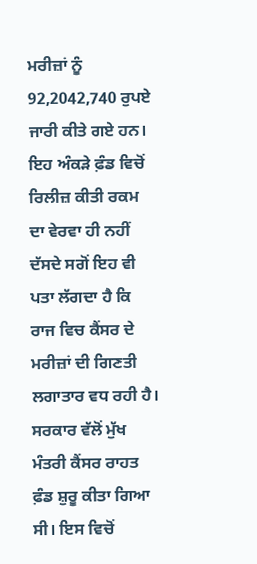ਮਰੀਜ਼ਾਂ ਨੂੰ 92,2042,740 ਰੁਪਏ ਜਾਰੀ ਕੀਤੇ ਗਏ ਹਨ। ਇਹ ਅੰਕੜੇ ਫ਼ੰਡ ਵਿਚੋਂ ਰਿਲੀਜ਼ ਕੀਤੀ ਰਕਮ ਦਾ ਵੇਰਵਾ ਹੀ ਨਹੀਂ ਦੱਸਦੇ ਸਗੋਂ ਇਹ ਵੀ ਪਤਾ ਲੱਗਦਾ ਹੈ ਕਿ ਰਾਜ ਵਿਚ ਕੈਂਸਰ ਦੇ ਮਰੀਜ਼ਾਂ ਦੀ ਗਿਣਤੀ ਲਗਾਤਾਰ ਵਧ ਰਹੀ ਹੈ।
ਸਰਕਾਰ ਵੱਲੋਂ ਮੁੱਖ ਮੰਤਰੀ ਕੈਂਸਰ ਰਾਹਤ ਫ਼ੰਡ ਸ਼ੁਰੂ ਕੀਤਾ ਗਿਆ ਸੀ। ਇਸ ਵਿਚੋਂ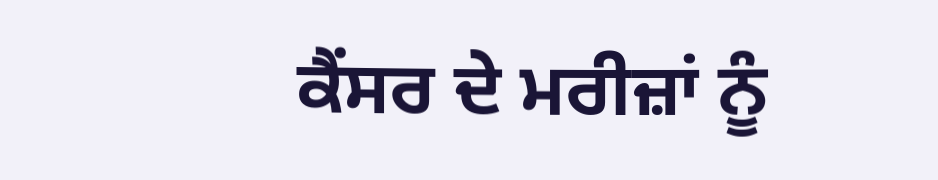ਕੈਂਸਰ ਦੇ ਮਰੀਜ਼ਾਂ ਨੂੰ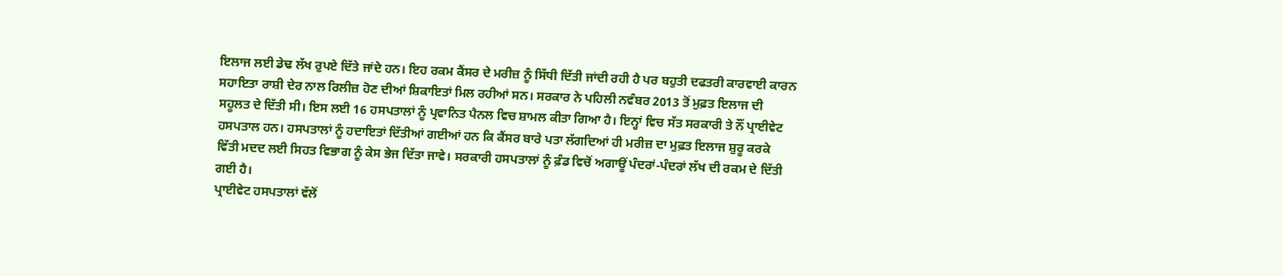ਇਲਾਜ ਲਈ ਡੇਢ ਲੱਖ ਰੁਪਏ ਦਿੱਤੇ ਜਾਂਦੇ ਹਨ। ਇਹ ਰਕਮ ਕੈਂਸਰ ਦੇ ਮਰੀਜ਼ ਨੂੰ ਸਿੱਧੀ ਦਿੱਤੀ ਜਾਂਦੀ ਰਹੀ ਹੈ ਪਰ ਬਹੁਤੀ ਦਫਤਰੀ ਕਾਰਵਾਈ ਕਾਰਨ ਸਹਾਇਤਾ ਰਾਸ਼ੀ ਦੇਰ ਨਾਲ ਰਿਲੀਜ਼ ਹੋਣ ਦੀਆਂ ਸ਼ਿਕਾਇਤਾਂ ਮਿਲ ਰਹੀਆਂ ਸਨ। ਸਰਕਾਰ ਨੇ ਪਹਿਲੀ ਨਵੰਬਰ 2013 ਤੋਂ ਮੁਫ਼ਤ ਇਲਾਜ ਦੀ ਸਹੂਲਤ ਦੇ ਦਿੱਤੀ ਸੀ। ਇਸ ਲਈ 16 ਹਸਪਤਾਲਾਂ ਨੂੰ ਪ੍ਰਵਾਨਿਤ ਪੈਨਲ ਵਿਚ ਸ਼ਾਮਲ ਕੀਤਾ ਗਿਆ ਹੈ। ਇਨ੍ਹਾਂ ਵਿਚ ਸੱਤ ਸਰਕਾਰੀ ਤੇ ਨੌਂ ਪ੍ਰਾਈਵੇਟ ਹਸਪਤਾਲ ਹਨ। ਹਸਪਤਾਲਾਂ ਨੂੰ ਹਦਾਇਤਾਂ ਦਿੱਤੀਆਂ ਗਈਆਂ ਹਨ ਕਿ ਕੈਂਸਰ ਬਾਰੇ ਪਤਾ ਲੱਗਦਿਆਂ ਹੀ ਮਰੀਜ਼ ਦਾ ਮੁਫ਼ਤ ਇਲਾਜ ਸ਼ੁਰੂ ਕਰਕੇ ਵਿੱਤੀ ਮਦਦ ਲਈ ਸਿਹਤ ਵਿਭਾਗ ਨੂੰ ਕੇਸ ਭੇਜ ਦਿੱਤਾ ਜਾਵੇ। ਸਰਕਾਰੀ ਹਸਪਤਾਲਾਂ ਨੂੰ ਫ਼ੰਡ ਵਿਚੋਂ ਅਗਾਊਂ ਪੰਦਰਾਂ-ਪੰਦਰਾਂ ਲੱਖ ਦੀ ਰਕਮ ਦੇ ਦਿੱਤੀ ਗਈ ਹੈ।
ਪ੍ਰਾਈਵੇਟ ਹਸਪਤਾਲਾਂ ਵੱਲੋਂ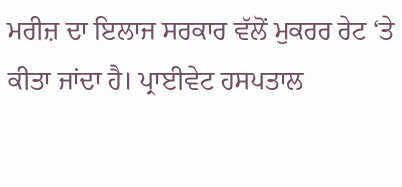ਮਰੀਜ਼ ਦਾ ਇਲਾਜ ਸਰਕਾਰ ਵੱਲੋਂ ਮੁਕਰਰ ਰੇਟ ‘ਤੇ ਕੀਤਾ ਜਾਂਦਾ ਹੈ। ਪ੍ਰਾਈਵੇਟ ਹਸਪਤਾਲ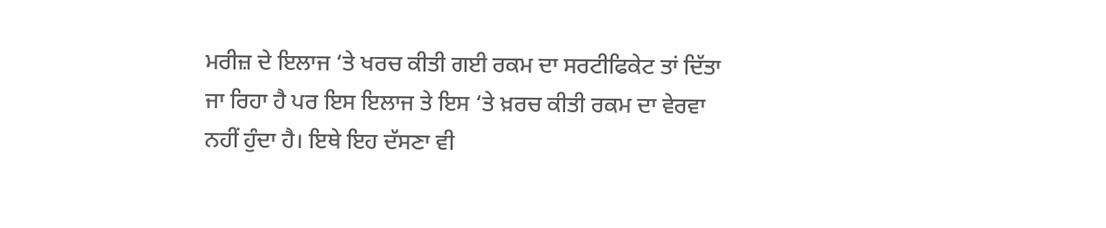ਮਰੀਜ਼ ਦੇ ਇਲਾਜ ‘ਤੇ ਖਰਚ ਕੀਤੀ ਗਈ ਰਕਮ ਦਾ ਸਰਟੀਫਿਕੇਟ ਤਾਂ ਦਿੱਤਾ ਜਾ ਰਿਹਾ ਹੈ ਪਰ ਇਸ ਇਲਾਜ ਤੇ ਇਸ ‘ਤੇ ਖ਼ਰਚ ਕੀਤੀ ਰਕਮ ਦਾ ਵੇਰਵਾ ਨਹੀਂ ਹੁੰਦਾ ਹੈ। ਇਥੇ ਇਹ ਦੱਸਣਾ ਵੀ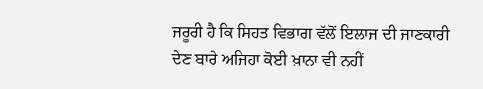ਜਰੂਰੀ ਹੈ ਕਿ ਸਿਹਤ ਵਿਭਾਗ ਵੱਲੋਂ ਇਲਾਜ ਦੀ ਜਾਣਕਾਰੀ ਦੇਣ ਬਾਰੇ ਅਜਿਹਾ ਕੋਈ ਖ਼ਾਨਾ ਵੀ ਨਹੀਂ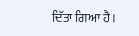ਦਿੱਤਾ ਗਿਆ ਹੈ।